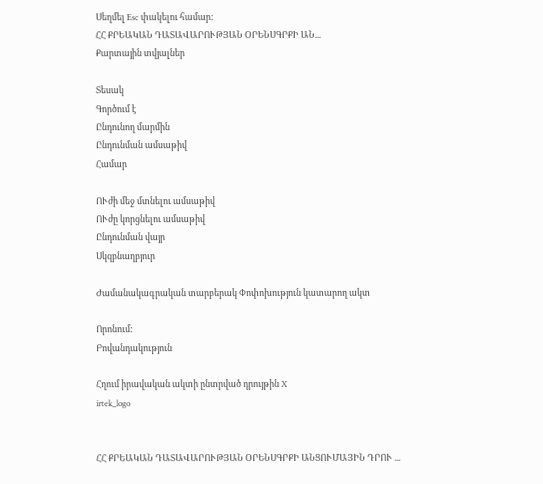Սեղմել Esc փակելու համար:
ՀՀ ՔՐԵԱԿԱՆ ԴԱՏԱՎԱՐՈՒԹՅԱՆ ՕՐԵՆՍԳՐՔԻ ԱՆ...
Քարտային տվյալներ

Տեսակ
Գործում է
Ընդունող մարմին
Ընդունման ամսաթիվ
Համար

ՈՒժի մեջ մտնելու ամսաթիվ
ՈՒժը կորցնելու ամսաթիվ
Ընդունման վայր
Սկզբնաղբյուր

Ժամանակագրական տարբերակ Փոփոխություն կատարող ակտ

Որոնում:
Բովանդակություն

Հղում իրավական ակտի ընտրված դրույթին X
irtek_logo


ՀՀ ՔՐԵԱԿԱՆ ԴԱՏԱՎԱՐՈՒԹՅԱՆ ՕՐԵՆՍԳՐՔԻ ԱՆՑՈՒՄԱՅԻՆ ԴՐՈՒ ...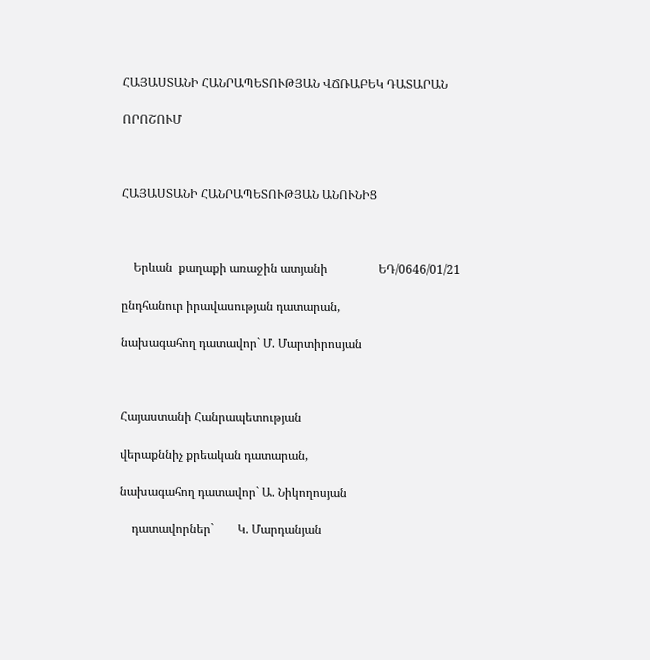ՀԱՅԱՍՏԱՆԻ ՀԱՆՐԱՊԵՏՈՒԹՅԱՆ ՎՃՌԱԲԵԿ ԴԱՏԱՐԱՆ

ՈՐՈՇՈՒՄ



ՀԱՅԱՍՏԱՆԻ ՀԱՆՐԱՊԵՏՈՒԹՅԱՆ ԱՆՈՒՆԻՑ



    Երևան  քաղաքի առաջին ատյանի                 ԵԴ/0646/01/21

ընդհանուր իրավասության դատարան,

նախագահող դատավոր` Մ. Մարտիրոսյան



Հայաստանի Հանրապետության

վերաքննիչ քրեական դատարան,

նախագահող դատավոր` Ա. Նիկողոսյան

    դատավորներ`        Կ. Մարդանյան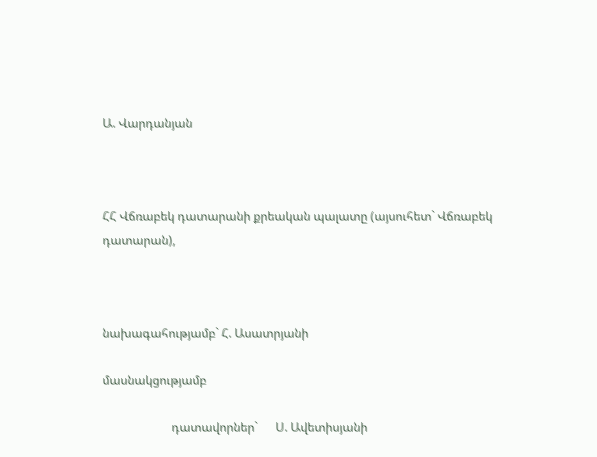Ա. Վարդանյան



ՀՀ Վճռաբեկ դատարանի քրեական պալատը (այսուհետ` Վճռաբեկ դատարան),



նախագահությամբ` Հ. Ասատրյանի

մասնակցությամբ

                       դատավորներ`      Ս. Ավետիսյանի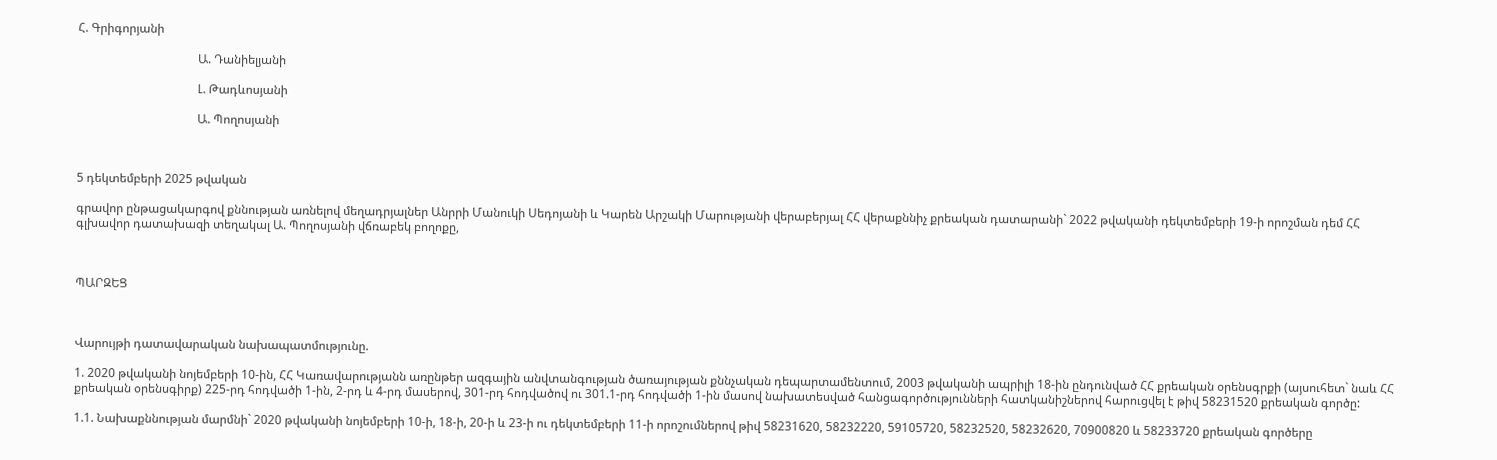Հ. Գրիգորյանի

                                        Ա. Դանիելյանի

                                        Լ. Թադևոսյանի

                                        Ա. Պողոսյանի



5 դեկտեմբերի 2025 թվական

գրավոր ընթացակարգով քննության առնելով մեղադրյալներ Անրրի Մանուկի Սեդոյանի և Կարեն Արշակի Մարությանի վերաբերյալ ՀՀ վերաքննիչ քրեական դատարանի` 2022 թվականի դեկտեմբերի 19-ի որոշման դեմ ՀՀ գլխավոր դատախազի տեղակալ Ա. Պողոսյանի վճռաբեկ բողոքը,



ՊԱՐԶԵՑ



Վարույթի դատավարական նախապատմությունը.

1. 2020 թվականի նոյեմբերի 10-ին, ՀՀ Կառավարությանն առընթեր ազգային անվտանգության ծառայության քննչական դեպարտամենտում, 2003 թվականի ապրիլի 18-ին ընդունված ՀՀ քրեական օրենսգրքի (այսուհետ` նաև ՀՀ քրեական օրենսգիրք) 225-րդ հոդվածի 1-ին, 2-րդ և 4-րդ մասերով, 301-րդ հոդվածով ու 301.1-րդ հոդվածի 1-ին մասով նախատեսված հանցագործությունների հատկանիշներով հարուցվել է թիվ 58231520 քրեական գործը:

1.1. Նախաքննության մարմնի` 2020 թվականի նոյեմբերի 10-ի, 18-ի, 20-ի և 23-ի ու դեկտեմբերի 11-ի որոշումներով թիվ 58231620, 58232220, 59105720, 58232520, 58232620, 70900820 և 58233720 քրեական գործերը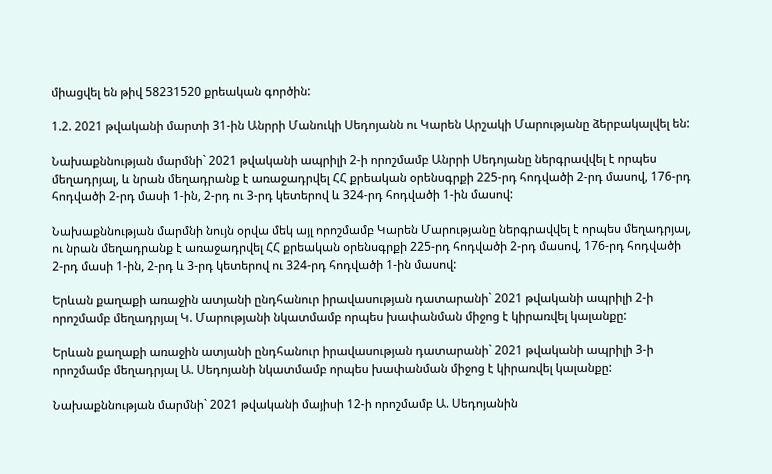միացվել են թիվ 58231520 քրեական գործին:

1.2. 2021 թվականի մարտի 31-ին Անրրի Մանուկի Սեդոյանն ու Կարեն Արշակի Մարությանը ձերբակալվել են:

Նախաքննության մարմնի` 2021 թվականի ապրիլի 2-ի որոշմամբ Անրրի Սեդոյանը ներգրավվել է որպես մեղադրյալ, և նրան մեղադրանք է առաջադրվել ՀՀ քրեական օրենսգրքի 225-րդ հոդվածի 2-րդ մասով, 176-րդ հոդվածի 2-րդ մասի 1-ին, 2-րդ ու 3-րդ կետերով և 324-րդ հոդվածի 1-ին մասով:

Նախաքննության մարմնի նույն օրվա մեկ այլ որոշմամբ Կարեն Մարությանը ներգրավվել է որպես մեղադրյալ, ու նրան մեղադրանք է առաջադրվել ՀՀ քրեական օրենսգրքի 225-րդ հոդվածի 2-րդ մասով, 176-րդ հոդվածի 2-րդ մասի 1-ին, 2-րդ և 3-րդ կետերով ու 324-րդ հոդվածի 1-ին մասով:

Երևան քաղաքի առաջին ատյանի ընդհանուր իրավասության դատարանի` 2021 թվականի ապրիլի 2-ի որոշմամբ մեղադրյալ Կ. Մարությանի նկատմամբ որպես խափանման միջոց է կիրառվել կալանքը:

Երևան քաղաքի առաջին ատյանի ընդհանուր իրավասության դատարանի` 2021 թվականի ապրիլի 3-ի որոշմամբ մեղադրյալ Ա. Սեդոյանի նկատմամբ որպես խափանման միջոց է կիրառվել կալանքը:

Նախաքննության մարմնի` 2021 թվականի մայիսի 12-ի որոշմամբ Ա. Սեդոյանին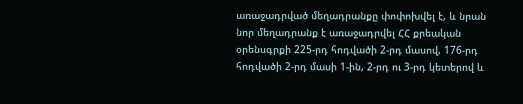առաջադրված մեղադրանքը փոփոխվել է, և նրան նոր մեղադրանք է առաջադրվել ՀՀ քրեական օրենսգրքի 225-րդ հոդվածի 2-րդ մասով, 176-րդ հոդվածի 2-րդ մասի 1-ին, 2-րդ ու 3-րդ կետերով և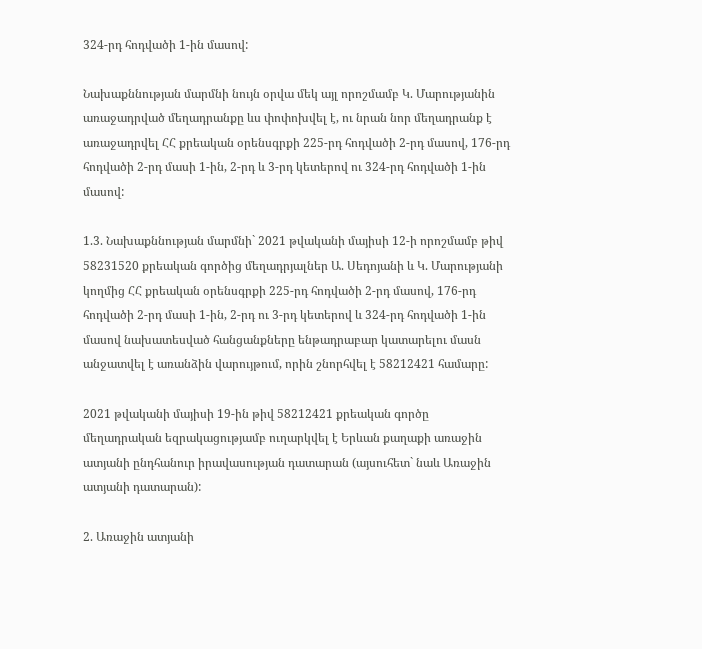324-րդ հոդվածի 1-ին մասով:

Նախաքննության մարմնի նույն օրվա մեկ այլ որոշմամբ Կ. Մարությանին առաջադրված մեղադրանքը ևս փոփոխվել է, ու նրան նոր մեղադրանք է առաջադրվել ՀՀ քրեական օրենսգրքի 225-րդ հոդվածի 2-րդ մասով, 176-րդ հոդվածի 2-րդ մասի 1-ին, 2-րդ և 3-րդ կետերով ու 324-րդ հոդվածի 1-ին մասով:

1.3. Նախաքննության մարմնի` 2021 թվականի մայիսի 12-ի որոշմամբ թիվ 58231520 քրեական գործից մեղադրյալներ Ա. Սեդոյանի և Կ. Մարությանի կողմից ՀՀ քրեական օրենսգրքի 225-րդ հոդվածի 2-րդ մասով, 176-րդ հոդվածի 2-րդ մասի 1-ին, 2-րդ ու 3-րդ կետերով և 324-րդ հոդվածի 1-ին մասով նախատեսված հանցանքները ենթադրաբար կատարելու մասն անջատվել է առանձին վարույթում, որին շնորհվել է 58212421 համարը:

2021 թվականի մայիսի 19-ին թիվ 58212421 քրեական գործը մեղադրական եզրակացությամբ ուղարկվել է Երևան քաղաքի առաջին ատյանի ընդհանուր իրավասության դատարան (այսուհետ` նաև Առաջին ատյանի դատարան):

2. Առաջին ատյանի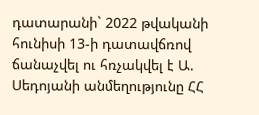դատարանի` 2022 թվականի հունիսի 13-ի դատավճռով ճանաչվել ու հռչակվել է Ա. Սեդոյանի անմեղությունը ՀՀ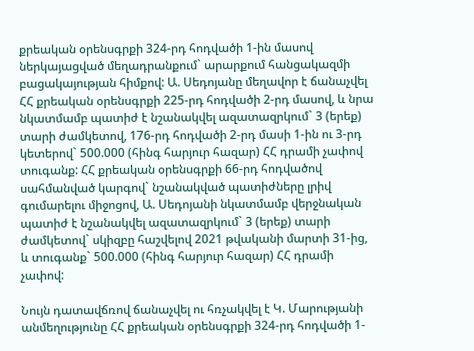քրեական օրենսգրքի 324-րդ հոդվածի 1-ին մասով ներկայացված մեղադրանքում` արարքում հանցակազմի բացակայության հիմքով: Ա. Սեդոյանը մեղավոր է ճանաչվել ՀՀ քրեական օրենսգրքի 225-րդ հոդվածի 2-րդ մասով, և նրա նկատմամբ պատիժ է նշանակվել ազատազրկում` 3 (երեք) տարի ժամկետով, 176-րդ հոդվածի 2-րդ մասի 1-ին ու 3-րդ կետերով` 500.000 (հինգ հարյուր հազար) ՀՀ դրամի չափով տուգանք: ՀՀ քրեական օրենսգրքի 66-րդ հոդվածով սահմանված կարգով` նշանակված պատիժները լրիվ գումարելու միջոցով, Ա. Սեդոյանի նկատմամբ վերջնական պատիժ է նշանակվել ազատազրկում` 3 (երեք) տարի ժամկետով` սկիզբը հաշվելով 2021 թվականի մարտի 31-ից, և տուգանք` 500.000 (հինգ հարյուր հազար) ՀՀ դրամի չափով:

Նույն դատավճռով ճանաչվել ու հռչակվել է Կ. Մարությանի անմեղությունը ՀՀ քրեական օրենսգրքի 324-րդ հոդվածի 1-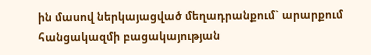ին մասով ներկայացված մեղադրանքում` արարքում հանցակազմի բացակայության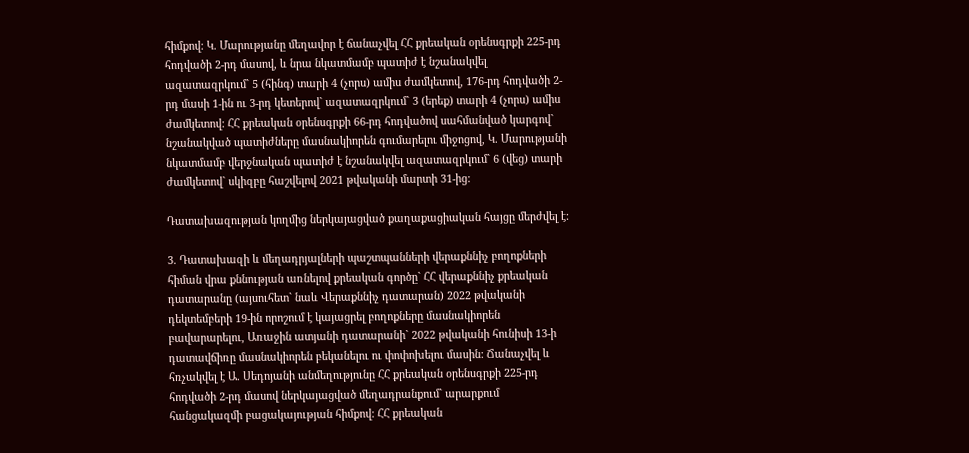հիմքով: Կ. Մարությանը մեղավոր է ճանաչվել ՀՀ քրեական օրենսգրքի 225-րդ հոդվածի 2-րդ մասով, և նրա նկատմամբ պատիժ է նշանակվել ազատազրկում` 5 (հինգ) տարի 4 (չորս) ամիս ժամկետով, 176-րդ հոդվածի 2-րդ մասի 1-ին ու 3-րդ կետերով` ազատազրկում` 3 (երեք) տարի 4 (չորս) ամիս ժամկետով: ՀՀ քրեական օրենսգրքի 66-րդ հոդվածով սահմանված կարգով` նշանակված պատիժները մասնակիորեն գումարելու միջոցով, Կ. Մարությանի նկատմամբ վերջնական պատիժ է նշանակվել ազատազրկում` 6 (վեց) տարի ժամկետով` սկիզբը հաշվելով 2021 թվականի մարտի 31-ից:

Դատախազության կողմից ներկայացված քաղաքացիական հայցը մերժվել է:

3. Դատախազի և մեղադրյալների պաշտպանների վերաքննիչ բողոքների հիման վրա քննության առնելով քրեական գործը` ՀՀ վերաքննիչ քրեական դատարանը (այսուհետ` նաև Վերաքննիչ դատարան) 2022 թվականի դեկտեմբերի 19-ին որոշում է կայացրել բողոքները մասնակիորեն բավարարելու, Առաջին ատյանի դատարանի` 2022 թվականի հունիսի 13-ի դատավճիռը մասնակիորեն բեկանելու ու փոփոխելու մասին: Ճանաչվել և հռչակվել է Ա. Սեդոյանի անմեղությունը ՀՀ քրեական օրենսգրքի 225-րդ հոդվածի 2-րդ մասով ներկայացված մեղադրանքում` արարքում հանցակազմի բացակայության հիմքով: ՀՀ քրեական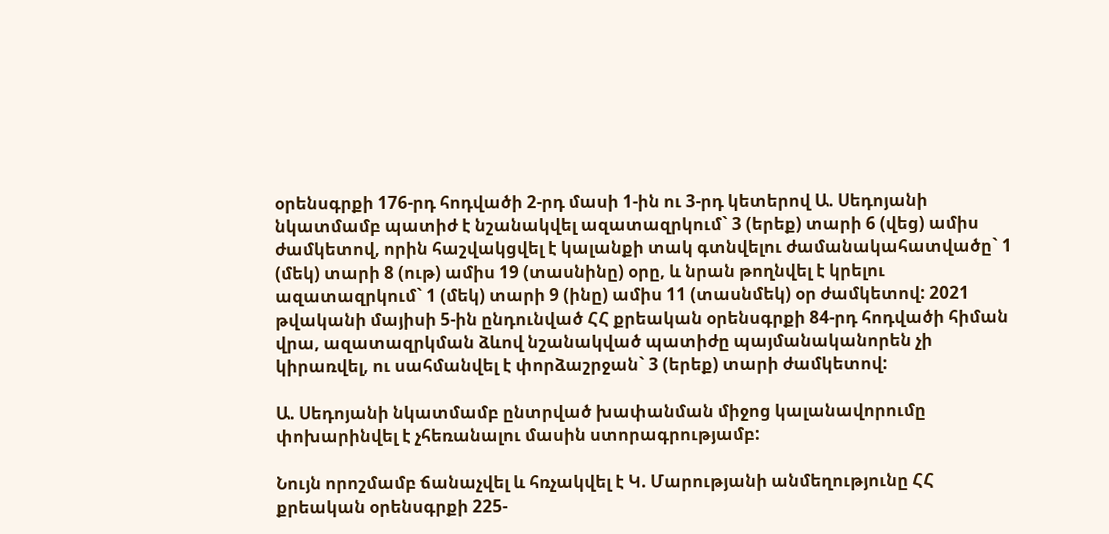օրենսգրքի 176-րդ հոդվածի 2-րդ մասի 1-ին ու 3-րդ կետերով Ա. Սեդոյանի նկատմամբ պատիժ է նշանակվել ազատազրկում` 3 (երեք) տարի 6 (վեց) ամիս ժամկետով, որին հաշվակցվել է կալանքի տակ գտնվելու ժամանակահատվածը` 1 (մեկ) տարի 8 (ութ) ամիս 19 (տասնինը) օրը, և նրան թողնվել է կրելու ազատազրկում` 1 (մեկ) տարի 9 (ինը) ամիս 11 (տասնմեկ) օր ժամկետով: 2021 թվականի մայիսի 5-ին ընդունված ՀՀ քրեական օրենսգրքի 84-րդ հոդվածի հիման վրա, ազատազրկման ձևով նշանակված պատիժը պայմանականորեն չի կիրառվել, ու սահմանվել է փորձաշրջան` 3 (երեք) տարի ժամկետով:

Ա. Սեդոյանի նկատմամբ ընտրված խափանման միջոց կալանավորումը փոխարինվել է չհեռանալու մասին ստորագրությամբ:

Նույն որոշմամբ ճանաչվել և հռչակվել է Կ. Մարությանի անմեղությունը ՀՀ քրեական օրենսգրքի 225-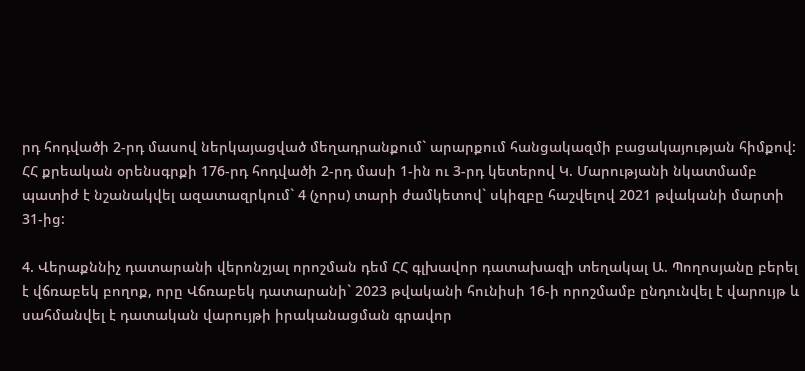րդ հոդվածի 2-րդ մասով ներկայացված մեղադրանքում` արարքում հանցակազմի բացակայության հիմքով: ՀՀ քրեական օրենսգրքի 176-րդ հոդվածի 2-րդ մասի 1-ին ու 3-րդ կետերով Կ. Մարությանի նկատմամբ պատիժ է նշանակվել ազատազրկում` 4 (չորս) տարի ժամկետով` սկիզբը հաշվելով 2021 թվականի մարտի 31-ից:

4. Վերաքննիչ դատարանի վերոնշյալ որոշման դեմ ՀՀ գլխավոր դատախազի տեղակալ Ա. Պողոսյանը բերել է վճռաբեկ բողոք, որը Վճռաբեկ դատարանի` 2023 թվականի հունիսի 16-ի որոշմամբ ընդունվել է վարույթ և սահմանվել է դատական վարույթի իրականացման գրավոր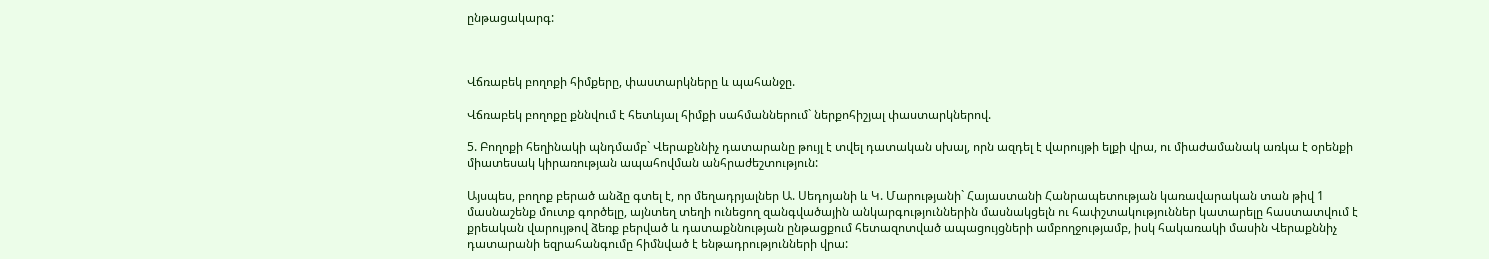ընթացակարգ:



Վճռաբեկ բողոքի հիմքերը, փաստարկները և պահանջը.

Վճռաբեկ բողոքը քննվում է հետևյալ հիմքի սահմաններում` ներքոհիշյալ փաստարկներով.

5. Բողոքի հեղինակի պնդմամբ` Վերաքննիչ դատարանը թույլ է տվել դատական սխալ, որն ազդել է վարույթի ելքի վրա, ու միաժամանակ առկա է օրենքի միատեսակ կիրառության ապահովման անհրաժեշտություն:

Այսպես, բողոք բերած անձը գտել է, որ մեղադրյալներ Ա. Սեդոյանի և Կ. Մարությանի` Հայաստանի Հանրապետության կառավարական տան թիվ 1 մասնաշենք մուտք գործելը, այնտեղ տեղի ունեցող զանգվածային անկարգություններին մասնակցելն ու հափշտակություններ կատարելը հաստատվում է քրեական վարույթով ձեռք բերված և դատաքննության ընթացքում հետազոտված ապացույցների ամբողջությամբ, իսկ հակառակի մասին Վերաքննիչ դատարանի եզրահանգումը հիմնված է ենթադրությունների վրա: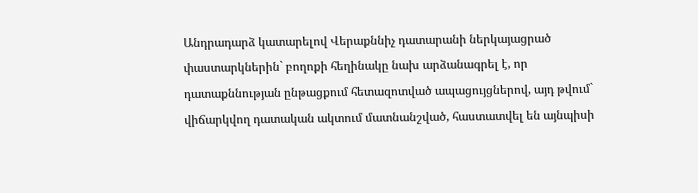Անդրադարձ կատարելով Վերաքննիչ դատարանի ներկայացրած փաստարկներին` բողոքի հեղինակը նախ արձանագրել է, որ դատաքննության ընթացքում հետազոտված ապացույցներով, այդ թվում` վիճարկվող դատական ակտում մատնանշված, հաստատվել են այնպիսի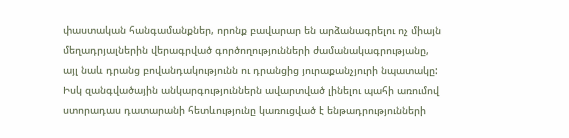փաստական հանգամանքներ, որոնք բավարար են արձանագրելու ոչ միայն մեղադրյալներին վերագրված գործողությունների ժամանակագրությանը, այլ նաև դրանց բովանդակությունն ու դրանցից յուրաքանչյուրի նպատակը: Իսկ զանգվածային անկարգություններն ավարտված լինելու պահի առումով ստորադաս դատարանի հետևությունը կառուցված է ենթադրությունների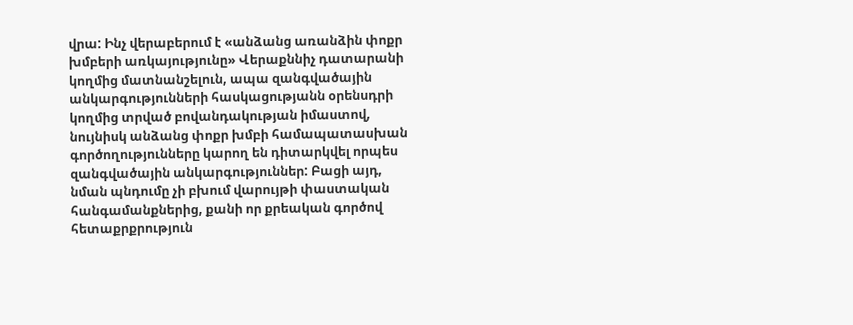վրա: Ինչ վերաբերում է «անձանց առանձին փոքր խմբերի առկայությունը» Վերաքննիչ դատարանի կողմից մատնանշելուն, ապա զանգվածային անկարգությունների հասկացությանն օրենսդրի կողմից տրված բովանդակության իմաստով, նույնիսկ անձանց փոքր խմբի համապատասխան գործողությունները կարող են դիտարկվել որպես զանգվածային անկարգություններ: Բացի այդ, նման պնդումը չի բխում վարույթի փաստական հանգամանքներից, քանի որ քրեական գործով հետաքրքրություն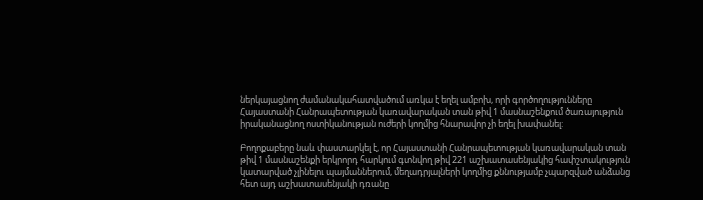ներկայացնող ժամանակահատվածում առկա է եղել ամբոխ, որի գործողությունները Հայաստանի Հանրապետության կառավարական տան թիվ 1 մասնաշենքում ծառայություն իրականացնող ոստիկանության ուժերի կողմից հնարավոր չի եղել խափանել:

Բողոքաբերը նաև փաստարկել է, որ Հայաստանի Հանրապետության կառավարական տան թիվ 1 մասնաշենքի երկրորդ հարկում գտնվող թիվ 221 աշխատասենյակից հափշտակություն կատարված չլինելու պայմաններում, մեղադրյալների կողմից քննությամբ չպարզված անձանց հետ այդ աշխատասենյակի դռանը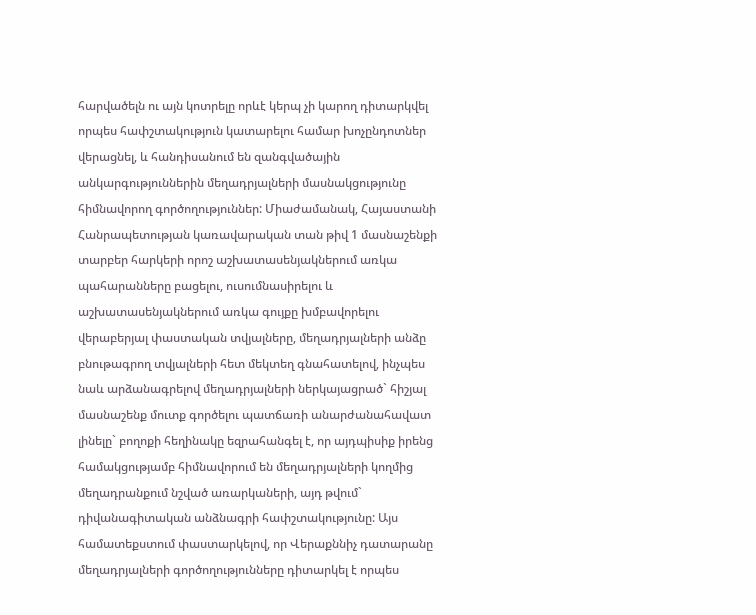հարվածելն ու այն կոտրելը որևէ կերպ չի կարող դիտարկվել որպես հափշտակություն կատարելու համար խոչընդոտներ վերացնել, և հանդիսանում են զանգվածային անկարգություններին մեղադրյալների մասնակցությունը հիմնավորող գործողություններ: Միաժամանակ, Հայաստանի Հանրապետության կառավարական տան թիվ 1 մասնաշենքի տարբեր հարկերի որոշ աշխատասենյակներում առկա պահարանները բացելու, ուսումնասիրելու և աշխատասենյակներում առկա գույքը խմբավորելու վերաբերյալ փաստական տվյալները, մեղադրյալների անձը բնութագրող տվյալների հետ մեկտեղ գնահատելով, ինչպես նաև արձանագրելով մեղադրյալների ներկայացրած` հիշյալ մասնաշենք մուտք գործելու պատճառի անարժանահավատ լինելը` բողոքի հեղինակը եզրահանգել է, որ այդպիսիք իրենց համակցությամբ հիմնավորում են մեղադրյալների կողմից մեղադրանքում նշված առարկաների, այդ թվում` դիվանագիտական անձնագրի հափշտակությունը: Այս համատեքստում փաստարկելով, որ Վերաքննիչ դատարանը մեղադրյալների գործողությունները դիտարկել է որպես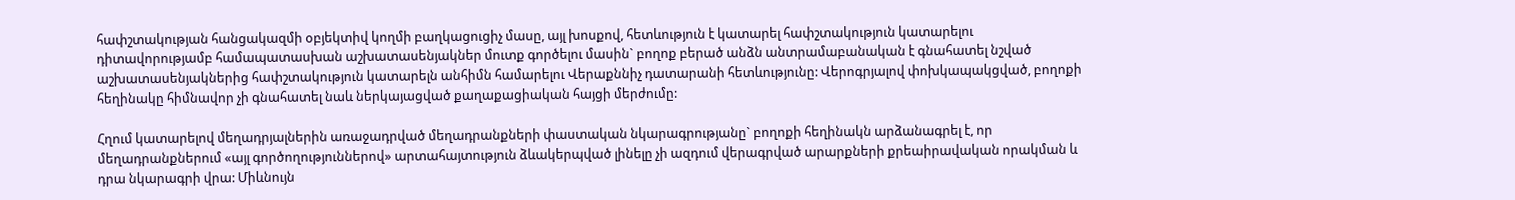հափշտակության հանցակազմի օբյեկտիվ կողմի բաղկացուցիչ մասը, այլ խոսքով, հետևություն է կատարել հափշտակություն կատարելու դիտավորությամբ համապատասխան աշխատասենյակներ մուտք գործելու մասին` բողոք բերած անձն անտրամաբանական է գնահատել նշված աշխատասենյակներից հափշտակություն կատարելն անհիմն համարելու Վերաքննիչ դատարանի հետևությունը: Վերոգրյալով փոխկապակցված, բողոքի հեղինակը հիմնավոր չի գնահատել նաև ներկայացված քաղաքացիական հայցի մերժումը:

Հղում կատարելով մեղադրյալներին առաջադրված մեղադրանքների փաստական նկարագրությանը` բողոքի հեղինակն արձանագրել է, որ մեղադրանքներում «այլ գործողություններով» արտահայտություն ձևակերպված լինելը չի ազդում վերագրված արարքների քրեաիրավական որակման և դրա նկարագրի վրա: Միևնույն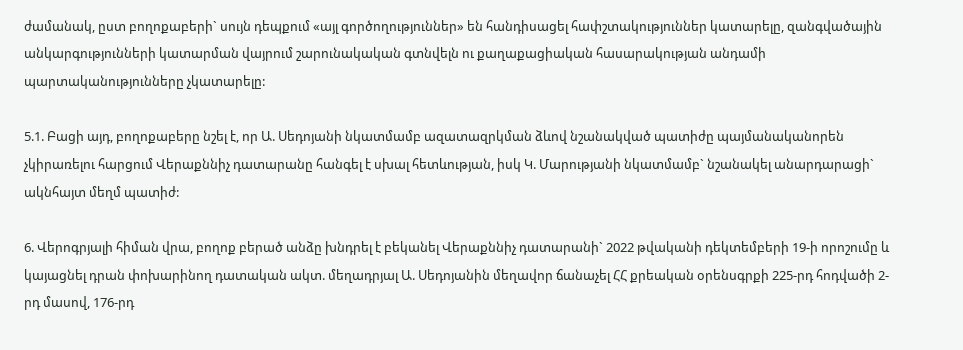ժամանակ, ըստ բողոքաբերի` սույն դեպքում «այլ գործողություններ» են հանդիսացել հափշտակություններ կատարելը, զանգվածային անկարգությունների կատարման վայրում շարունակական գտնվելն ու քաղաքացիական հասարակության անդամի պարտականությունները չկատարելը:

5.1. Բացի այդ, բողոքաբերը նշել է, որ Ա. Սեդոյանի նկատմամբ ազատազրկման ձևով նշանակված պատիժը պայմանականորեն չկիրառելու հարցում Վերաքննիչ դատարանը հանգել է սխալ հետևության, իսկ Կ. Մարությանի նկատմամբ` նշանակել անարդարացի` ակնհայտ մեղմ պատիժ:

6. Վերոգրյալի հիման վրա, բողոք բերած անձը խնդրել է բեկանել Վերաքննիչ դատարանի` 2022 թվականի դեկտեմբերի 19-ի որոշումը և կայացնել դրան փոխարինող դատական ակտ. մեղադրյալ Ա. Սեդոյանին մեղավոր ճանաչել ՀՀ քրեական օրենսգրքի 225-րդ հոդվածի 2-րդ մասով, 176-րդ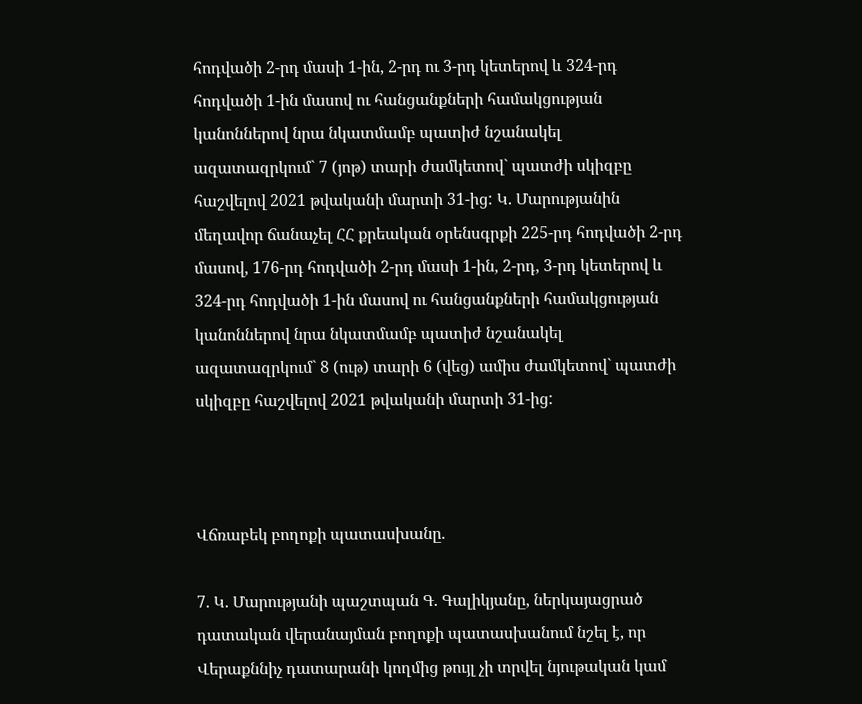հոդվածի 2-րդ մասի 1-ին, 2-րդ ու 3-րդ կետերով և 324-րդ հոդվածի 1-ին մասով ու հանցանքների համակցության կանոններով նրա նկատմամբ պատիժ նշանակել ազատազրկում` 7 (յոթ) տարի ժամկետով` պատժի սկիզբը հաշվելով 2021 թվականի մարտի 31-ից: Կ. Մարությանին մեղավոր ճանաչել ՀՀ քրեական օրենսգրքի 225-րդ հոդվածի 2-րդ մասով, 176-րդ հոդվածի 2-րդ մասի 1-ին, 2-րդ, 3-րդ կետերով և 324-րդ հոդվածի 1-ին մասով ու հանցանքների համակցության կանոններով նրա նկատմամբ պատիժ նշանակել ազատազրկում` 8 (ութ) տարի 6 (վեց) ամիս ժամկետով` պատժի սկիզբը հաշվելով 2021 թվականի մարտի 31-ից:



Վճռաբեկ բողոքի պատասխանը.

7. Կ. Մարությանի պաշտպան Գ. Գալիկյանը, ներկայացրած դատական վերանայման բողոքի պատասխանում նշել է, որ Վերաքննիչ դատարանի կողմից թույլ չի տրվել նյութական կամ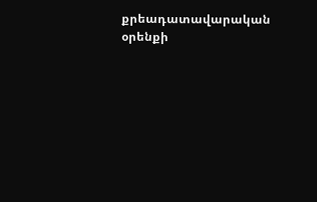քրեադատավարական օրենքի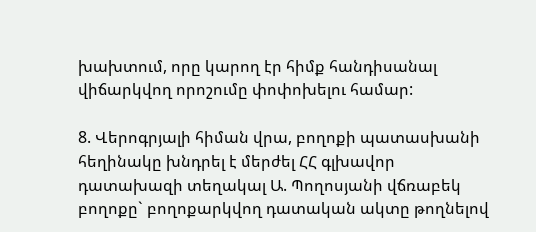խախտում, որը կարող էր հիմք հանդիսանալ վիճարկվող որոշումը փոփոխելու համար:

8. Վերոգրյալի հիման վրա, բողոքի պատասխանի հեղինակը խնդրել է մերժել ՀՀ գլխավոր դատախազի տեղակալ Ա. Պողոսյանի վճռաբեկ բողոքը` բողոքարկվող դատական ակտը թողնելով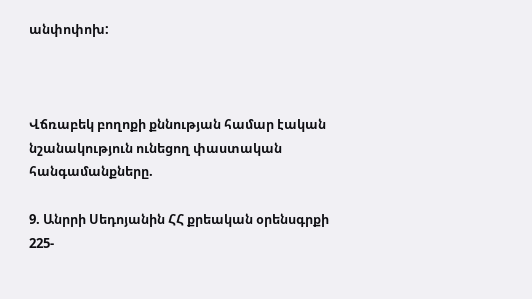անփոփոխ:



Վճռաբեկ բողոքի քննության համար էական նշանակություն ունեցող փաստական հանգամանքները.

9. Անրրի Սեդոյանին ՀՀ քրեական օրենսգրքի 225-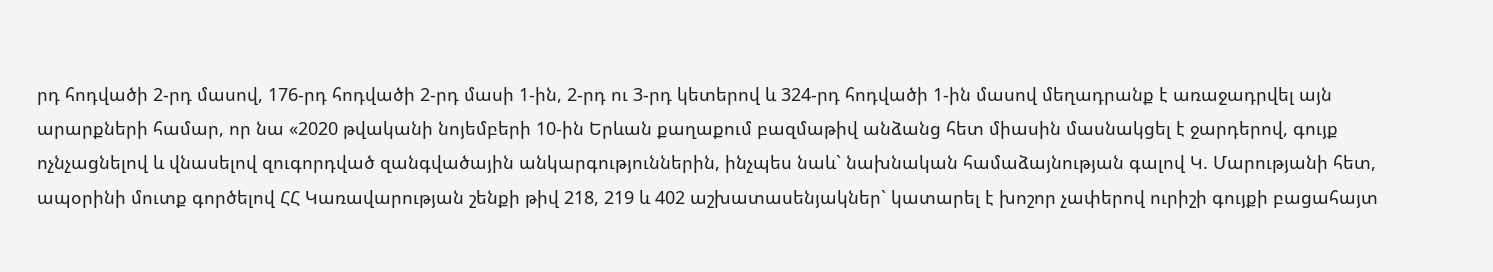րդ հոդվածի 2-րդ մասով, 176-րդ հոդվածի 2-րդ մասի 1-ին, 2-րդ ու 3-րդ կետերով և 324-րդ հոդվածի 1-ին մասով մեղադրանք է առաջադրվել այն արարքների համար, որ նա «2020 թվականի նոյեմբերի 10-ին Երևան քաղաքում բազմաթիվ անձանց հետ միասին մասնակցել է ջարդերով, գույք ոչնչացնելով և վնասելով զուգորդված զանգվածային անկարգություններին, ինչպես նաև` նախնական համաձայնության գալով Կ. Մարությանի հետ, ապօրինի մուտք գործելով ՀՀ Կառավարության շենքի թիվ 218, 219 և 402 աշխատասենյակներ` կատարել է խոշոր չափերով ուրիշի գույքի բացահայտ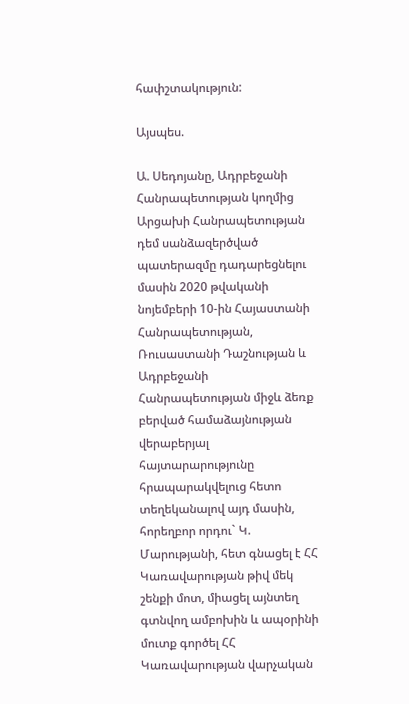հափշտակություն:

Այսպես.

Ա. Սեդոյանը, Ադրբեջանի Հանրապետության կողմից Արցախի Հանրապետության դեմ սանձազերծված պատերազմը դադարեցնելու մասին 2020 թվականի նոյեմբերի 10-ին Հայաստանի Հանրապետության, Ռուսաստանի Դաշնության և Ադրբեջանի Հանրապետության միջև ձեռք բերված համաձայնության վերաբերյալ հայտարարությունը հրապարակվելուց հետո տեղեկանալով այդ մասին, հորեղբոր որդու` Կ. Մարությանի, հետ գնացել է ՀՀ Կառավարության թիվ մեկ շենքի մոտ, միացել այնտեղ գտնվող ամբոխին և ապօրինի մուտք գործել ՀՀ Կառավարության վարչական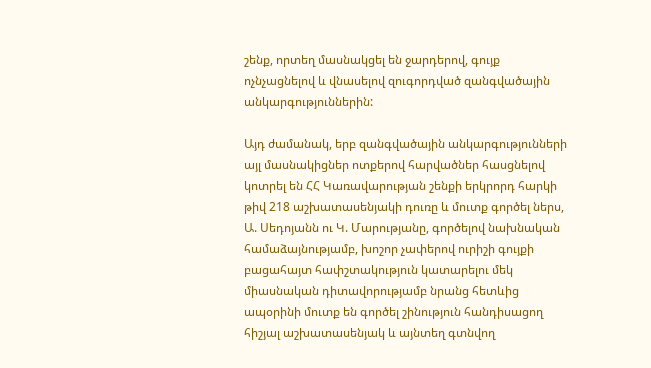շենք, որտեղ մասնակցել են ջարդերով, գույք ոչնչացնելով և վնասելով զուգորդված զանգվածային անկարգություններին:

Այդ ժամանակ, երբ զանգվածային անկարգությունների այլ մասնակիցներ ոտքերով հարվածներ հասցնելով կոտրել են ՀՀ Կառավարության շենքի երկրորդ հարկի թիվ 218 աշխատասենյակի դուռը և մուտք գործել ներս, Ա. Սեդոյանն ու Կ. Մարությանը, գործելով նախնական համաձայնությամբ, խոշոր չափերով ուրիշի գույքի բացահայտ հափշտակություն կատարելու մեկ միասնական դիտավորությամբ նրանց հետևից ապօրինի մուտք են գործել շինություն հանդիսացող հիշյալ աշխատասենյակ և այնտեղ գտնվող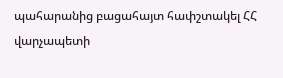պահարանից բացահայտ հափշտակել ՀՀ վարչապետի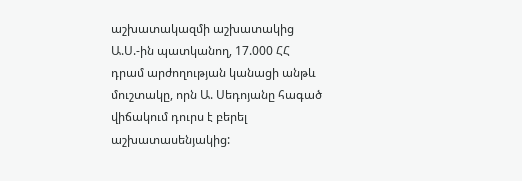աշխատակազմի աշխատակից Ա.Ս.-ին պատկանող, 17.000 ՀՀ դրամ արժողության կանացի անթև մուշտակը, որն Ա. Սեդոյանը հագած վիճակում դուրս է բերել աշխատասենյակից: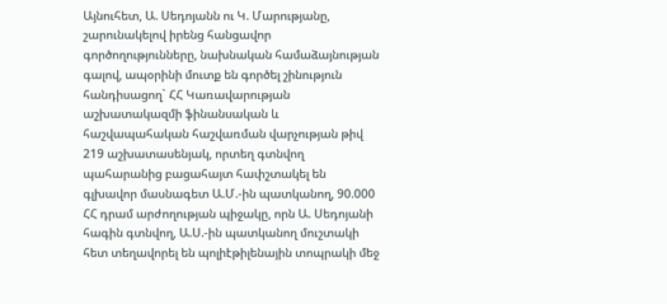Այնուհետ, Ա. Սեդոյանն ու Կ. Մարությանը, շարունակելով իրենց հանցավոր գործողությունները, նախնական համաձայնության գալով, ապօրինի մուտք են գործել շինություն հանդիսացող` ՀՀ Կառավարության աշխատակազմի ֆինանսական և հաշվապահական հաշվառման վարչության թիվ 219 աշխատասենյակ, որտեղ գտնվող պահարանից բացահայտ հափշտակել են գլխավոր մասնագետ Ա.Մ.-ին պատկանող, 90.000 ՀՀ դրամ արժողության պիջակը, որն Ա. Սեդոյանի հագին գտնվող, Ա.Ս.-ին պատկանող մուշտակի հետ տեղավորել են պոլիէթիլենային տոպրակի մեջ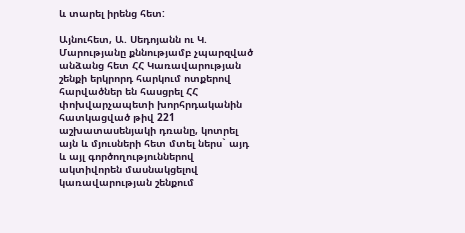և տարել իրենց հետ:

Այնուհետ, Ա. Սեդոյանն ու Կ. Մարությանը քննությամբ չպարզված անձանց հետ ՀՀ Կառավարության շենքի երկրորդ հարկում ոտքերով հարվածներ են հասցրել ՀՀ փոխվարչապետի խորհրդականին հատկացված թիվ 221 աշխատասենյակի դռանը, կոտրել այն և մյուսների հետ մտել ներս` այդ և այլ գործողություններով ակտիվորեն մասնակցելով կառավարության շենքում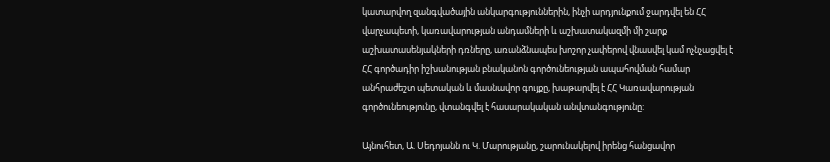կատարվող զանգվածային անկարգություններին, ինչի արդյունքում ջարդվել են ՀՀ վարչապետի, կառավարության անդամների և աշխատակազմի մի շարք աշխատասենյակների դռները, առանձնապես խոշոր չափերով վնասվել կամ ոչնչացվել է ՀՀ գործադիր իշխանության բնականոն գործունեության ապահովման համար անհրաժեշտ պետական և մասնավոր գույքը, խաթարվել է ՀՀ Կառավարության գործունեությունը, վտանգվել է հասարակական անվտանգությունը:

Այնուհետ, Ա. Սեդոյանն ու Կ. Մարությանը, շարունակելով իրենց հանցավոր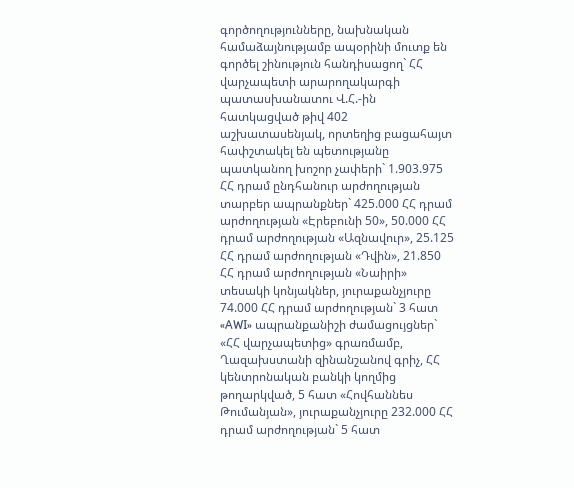գործողությունները, նախնական համաձայնությամբ ապօրինի մուտք են գործել շինություն հանդիսացող` ՀՀ վարչապետի արարողակարգի պատասխանատու Վ.Հ.-ին հատկացված թիվ 402 աշխատասենյակ, որտեղից բացահայտ հափշտակել են պետությանը պատկանող խոշոր չափերի` 1.903.975 ՀՀ դրամ ընդհանուր արժողության տարբեր ապրանքներ` 425.000 ՀՀ դրամ արժողության «Էրեբունի 50», 50.000 ՀՀ դրամ արժողության «Ազնավուր», 25.125 ՀՀ դրամ արժողության «Դվին», 21.850 ՀՀ դրամ արժողության «Նաիրի» տեսակի կոնյակներ, յուրաքանչյուրը 74.000 ՀՀ դրամ արժողության` 3 հատ «AWI» ապրանքանիշի ժամացույցներ` «ՀՀ վարչապետից» գրառմամբ, Ղազախստանի զինանշանով գրիչ, ՀՀ կենտրոնական բանկի կողմից թողարկված, 5 հատ «Հովհաննես Թումանյան», յուրաքանչյուրը 232.000 ՀՀ դրամ արժողության` 5 հատ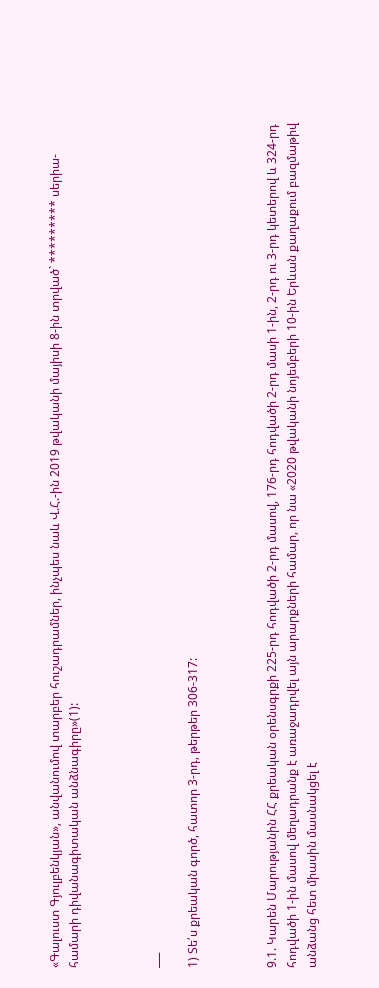«Գալուստ Գյուլբենկյան», անվանումով տարբեր հուշադրամներ, ինչպես նաև Վ.Հ.-ին 2019 թվականի մայիսի 8-ին տրված` ********* սերիա-համարի դիվանագիտական անձնագիրը»(1):



___

1) Տե՛ս քրեական գործ, հատոր 3-րդ, թերթեր 306-317:



9.1. Կարեն Մարությանին ՀՀ քրեական օրենսգրքի 225-րդ հոդվածի 2-րդ մասով, 176-րդ հոդվածի 2-րդ մասի 1-ին, 2-րդ ու 3-րդ կետերով և 324-րդ հոդվածի 1-ին մասով մեղադրանք է առաջադրվել այն արարքների համար, որ նա «2020 թվականի նոյեմբերի 10-ին Երևան քաղաքում բազմաթիվ անձանց հետ միասին մասնակցել է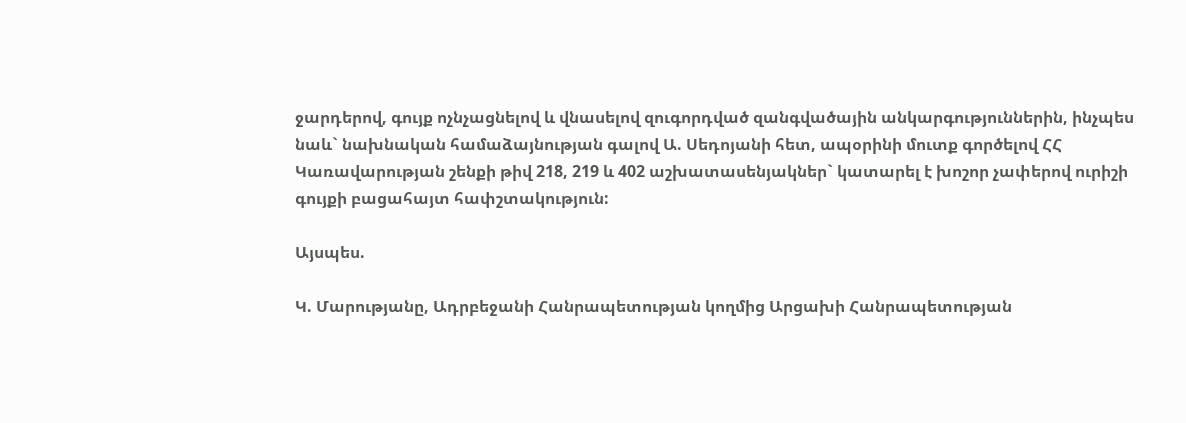ջարդերով, գույք ոչնչացնելով և վնասելով զուգորդված զանգվածային անկարգություններին, ինչպես նաև` նախնական համաձայնության գալով Ա. Սեդոյանի հետ, ապօրինի մուտք գործելով ՀՀ Կառավարության շենքի թիվ 218, 219 և 402 աշխատասենյակներ` կատարել է խոշոր չափերով ուրիշի գույքի բացահայտ հափշտակություն:

Այսպես.

Կ. Մարությանը, Ադրբեջանի Հանրապետության կողմից Արցախի Հանրապետության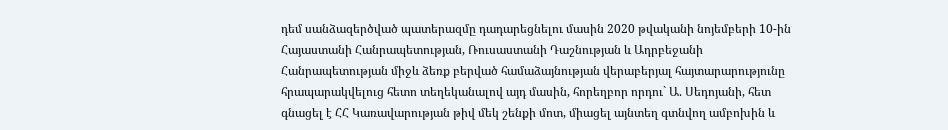դեմ սանձազերծված պատերազմը դադարեցնելու մասին 2020 թվականի նոյեմբերի 10-ին Հայաստանի Հանրապետության, Ռուսաստանի Դաշնության և Ադրբեջանի Հանրապետության միջև ձեռք բերված համաձայնության վերաբերյալ հայտարարությունը հրապարակվելուց հետո տեղեկանալով այդ մասին, հորեղբոր որդու` Ա. Սեդոյանի, հետ գնացել է ՀՀ Կառավարության թիվ մեկ շենքի մոտ, միացել այնտեղ գտնվող ամբոխին և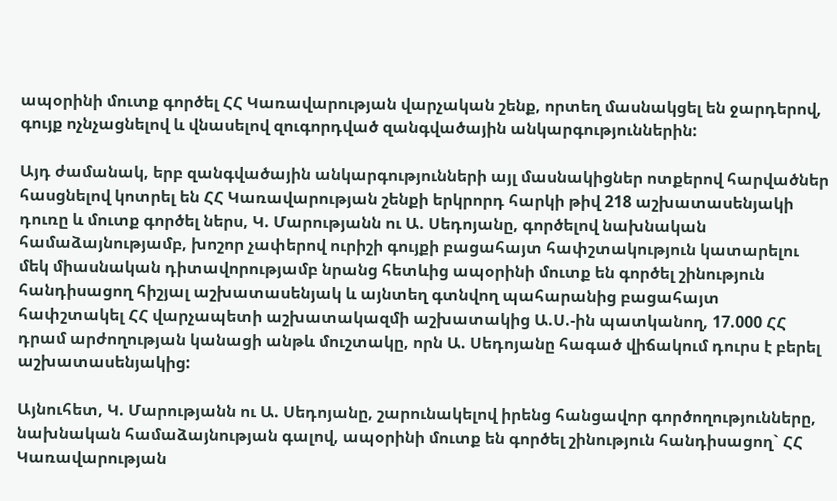ապօրինի մուտք գործել ՀՀ Կառավարության վարչական շենք, որտեղ մասնակցել են ջարդերով, գույք ոչնչացնելով և վնասելով զուգորդված զանգվածային անկարգություններին:

Այդ ժամանակ, երբ զանգվածային անկարգությունների այլ մասնակիցներ ոտքերով հարվածներ հասցնելով կոտրել են ՀՀ Կառավարության շենքի երկրորդ հարկի թիվ 218 աշխատասենյակի դուռը և մուտք գործել ներս, Կ. Մարությանն ու Ա. Սեդոյանը, գործելով նախնական համաձայնությամբ, խոշոր չափերով ուրիշի գույքի բացահայտ հափշտակություն կատարելու մեկ միասնական դիտավորությամբ նրանց հետևից ապօրինի մուտք են գործել շինություն հանդիսացող հիշյալ աշխատասենյակ և այնտեղ գտնվող պահարանից բացահայտ հափշտակել ՀՀ վարչապետի աշխատակազմի աշխատակից Ա.Ս.-ին պատկանող, 17.000 ՀՀ դրամ արժողության կանացի անթև մուշտակը, որն Ա. Սեդոյանը հագած վիճակում դուրս է բերել աշխատասենյակից:

Այնուհետ, Կ. Մարությանն ու Ա. Սեդոյանը, շարունակելով իրենց հանցավոր գործողությունները, նախնական համաձայնության գալով, ապօրինի մուտք են գործել շինություն հանդիսացող` ՀՀ Կառավարության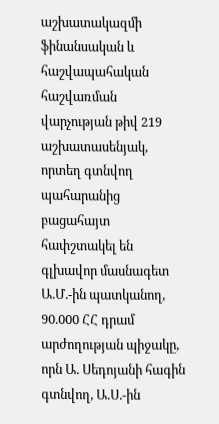աշխատակազմի ֆինանսական և հաշվապահական հաշվառման վարչության թիվ 219 աշխատասենյակ, որտեղ գտնվող պահարանից բացահայտ հափշտակել են գլխավոր մասնագետ Ա.Մ.-ին պատկանող, 90.000 ՀՀ դրամ արժողության պիջակը, որն Ա. Սեդոյանի հագին գտնվող, Ա.Ս.-ին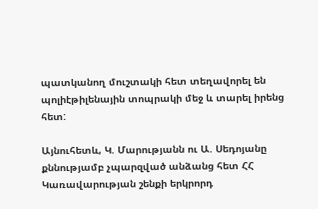պատկանող մուշտակի հետ տեղավորել են պոլիէթիլենային տոպրակի մեջ և տարել իրենց հետ:

Այնուհետև, Կ. Մարությանն ու Ա. Սեդոյանը քննությամբ չպարզված անձանց հետ ՀՀ Կառավարության շենքի երկրորդ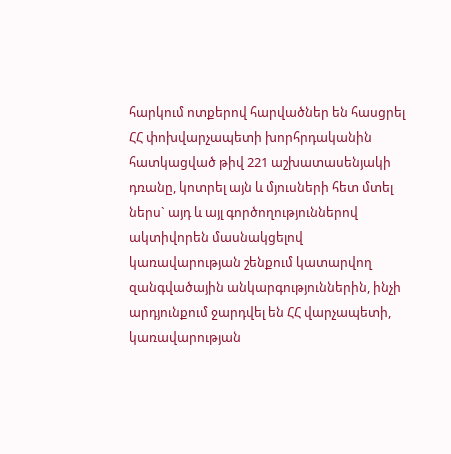հարկում ոտքերով հարվածներ են հասցրել ՀՀ փոխվարչապետի խորհրդականին հատկացված թիվ 221 աշխատասենյակի դռանը, կոտրել այն և մյուսների հետ մտել ներս` այդ և այլ գործողություններով ակտիվորեն մասնակցելով կառավարության շենքում կատարվող զանգվածային անկարգություններին, ինչի արդյունքում ջարդվել են ՀՀ վարչապետի, կառավարության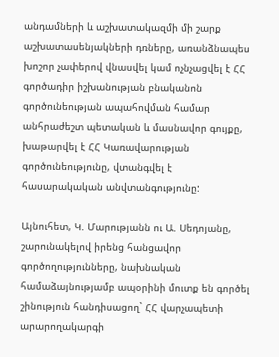անդամների և աշխատակազմի մի շարք աշխատասենյակների դռները, առանձնապես խոշոր չափերով վնասվել կամ ոչնչացվել է ՀՀ գործադիր իշխանության բնականոն գործունեության ապահովման համար անհրաժեշտ պետական և մասնավոր գույքը, խաթարվել է ՀՀ Կառավարության գործունեությունը, վտանգվել է հասարակական անվտանգությունը:

Այնուհետ, Կ. Մարությանն ու Ա. Սեդոյանը, շարունակելով իրենց հանցավոր գործողությունները, նախնական համաձայնությամբ ապօրինի մուտք են գործել շինություն հանդիսացող` ՀՀ վարչապետի արարողակարգի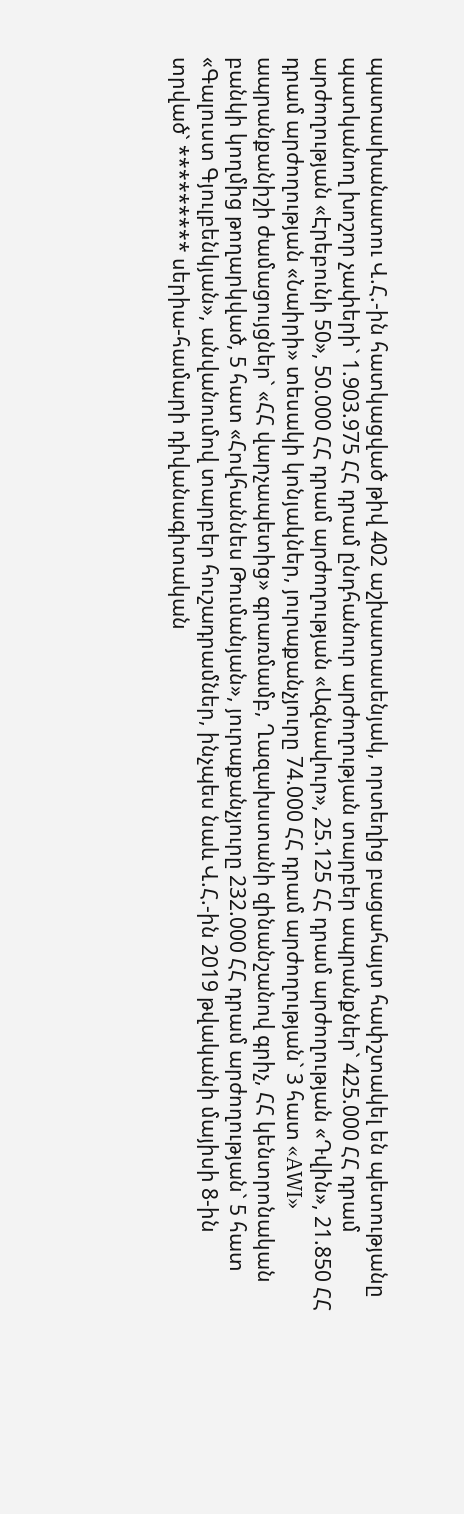պատասխանատու Վ.Հ.-ին հատկացված թիվ 402 աշխատասենյակ, որտեղից բացահայտ հափշտակել են պետությանը պատկանող խոշոր չափերի` 1.903.975 ՀՀ դրամ ընդհանուր արժողության տարբեր ապրանքներ` 425.000 ՀՀ դրամ արժողության «Էրեբունի 50», 50.000 ՀՀ դրամ արժողության «Ազնավուր», 25.125 ՀՀ դրամ արժողության «Դվին», 21.850 ՀՀ դրամ արժողության «Նաիրի» տեսակի կոնյակներ, յուրաքանչյուրը 74.000 ՀՀ դրամ արժողության` 3 հատ «AWI» ապրանքանիշի ժամացույցներ` «ՀՀ վարչապետից» գրառմամբ, Ղազախստանի զինանշանով գրիչ, ՀՀ կենտրոնական բանկի կողմից թողարկված, 5 հատ «Հովհաննես Թումանյան», յուրաքանչյուրը 232.000 ՀՀ դրամ արժողության` 5 հատ «Գալուստ Գյուլբենկյան», անվանումով տարբեր հուշադրամներ, ինչպես նաև Վ.Հ.-ին 2019 թվականի մայիսի 8-ին տրված` ********* սերիա-համարի դիվանագիտական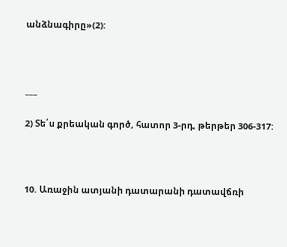անձնագիրը»(2):



___

2) Տե՛ս քրեական գործ, հատոր 3-րդ, թերթեր 306-317:



10. Առաջին ատյանի դատարանի դատավճռի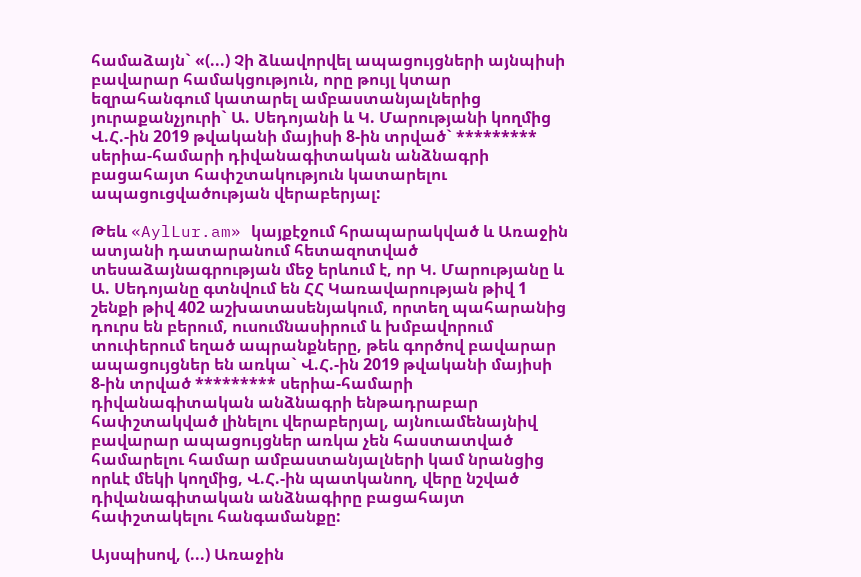համաձայն` «(...) Չի ձևավորվել ապացույցների այնպիսի բավարար համակցություն, որը թույլ կտար եզրահանգում կատարել ամբաստանյալներից յուրաքանչյուրի` Ա. Սեդոյանի և Կ. Մարությանի կողմից Վ.Հ.-ին 2019 թվականի մայիսի 8-ին տրված` ********* սերիա-համարի դիվանագիտական անձնագրի բացահայտ հափշտակություն կատարելու ապացուցվածության վերաբերյալ:

Թեև «AylLur.am» կայքէջում հրապարակված և Առաջին ատյանի դատարանում հետազոտված տեսաձայնագրության մեջ երևում է, որ Կ. Մարությանը և Ա. Սեդոյանը գտնվում են ՀՀ Կառավարության թիվ 1 շենքի թիվ 402 աշխատասենյակում, որտեղ պահարանից դուրս են բերում, ուսումնասիրում և խմբավորում տուփերում եղած ապրանքները, թեև գործով բավարար ապացույցներ են առկա` Վ.Հ.-ին 2019 թվականի մայիսի 8-ին տրված ********* սերիա-համարի դիվանագիտական անձնագրի ենթադրաբար հափշտակված լինելու վերաբերյալ, այնուամենայնիվ բավարար ապացույցներ առկա չեն հաստատված համարելու համար ամբաստանյալների կամ նրանցից որևէ մեկի կողմից, Վ.Հ.-ին պատկանող, վերը նշված դիվանագիտական անձնագիրը բացահայտ հափշտակելու հանգամանքը:

Այսպիսով, (...) Առաջին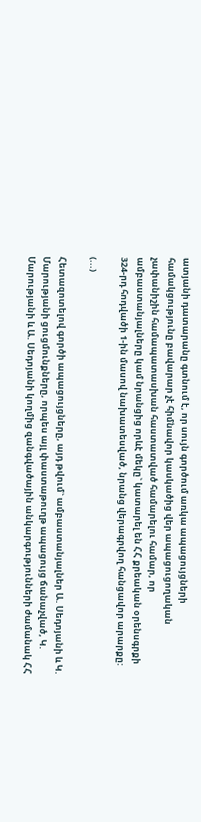ատյանի դատարանը գտնում է, որ սույն գործում առկա ապացույցների համակցությունը բավարար չէ հիմնավոր կասկածից վեր ապացուցողական չափանիշին համապատասխան հաստատված համարելու համար, որ ամբաստանյալները կամ նրանցից որևէ մեկը` կատարել են ՀՀ քրեական օրենսգրքի 324-րդ հոդվածի 1-ին մասով նախատեսված, նրանց վերագրվող հանցավոր արարքը:

(...)

Հետազոտելով գործի ապացույցները, այդ թվում` ամբաստանյալներ Ա. Սեդոյանի և Կ. Մարությանի ցուցմունքները, որպես այլ փաստաթուղթ ապացույց ճանաչված, Կ. Մարությանի և Ա. Սեդոյանի կողմից զանգվածային անկարգությունների ժամանակ ՀՀ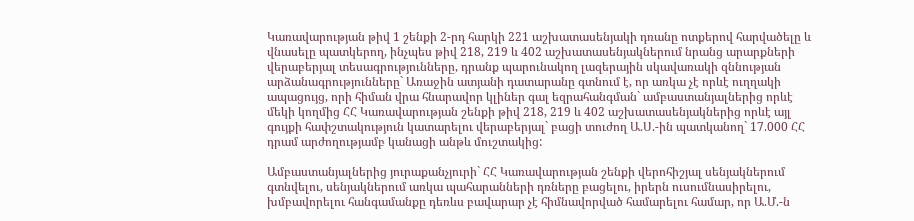Կառավարության թիվ 1 շենքի 2-րդ հարկի 221 աշխատասենյակի դռանը ոտքերով հարվածելը և վնասելը պատկերող, ինչպես թիվ 218, 219 և 402 աշխատասենյակներում նրանց արարքների վերաբերյալ տեսագրությունները, դրանք պարունակող լազերային սկավառակի զննության արձանագրությունները` Առաջին ատյանի դատարանը գտնում է, որ առկա չէ որևէ ուղղակի ապացույց, որի հիման վրա հնարավոր կլիներ գալ եզրահանգման` ամբաստանյալներից որևէ մեկի կողմից ՀՀ Կառավարության շենքի թիվ 218, 219 և 402 աշխատասենյակներից որևէ այլ գույքի հափշտակություն կատարելու վերաբերյալ` բացի տուժող Ա.Ս.-ին պատկանող` 17.000 ՀՀ դրամ արժողությամբ կանացի անթև մուշտակից:

Ամբաստանյալներից յուրաքանչյուրի` ՀՀ Կառավարության շենքի վերոհիշյալ սենյակներում գտնվելու, սենյակներում առկա պահարանների դռները բացելու, իրերն ուսումնասիրելու, խմբավորելու հանգամանքը դեռևս բավարար չէ հիմնավորված համարելու համար, որ Ա.Մ.-ն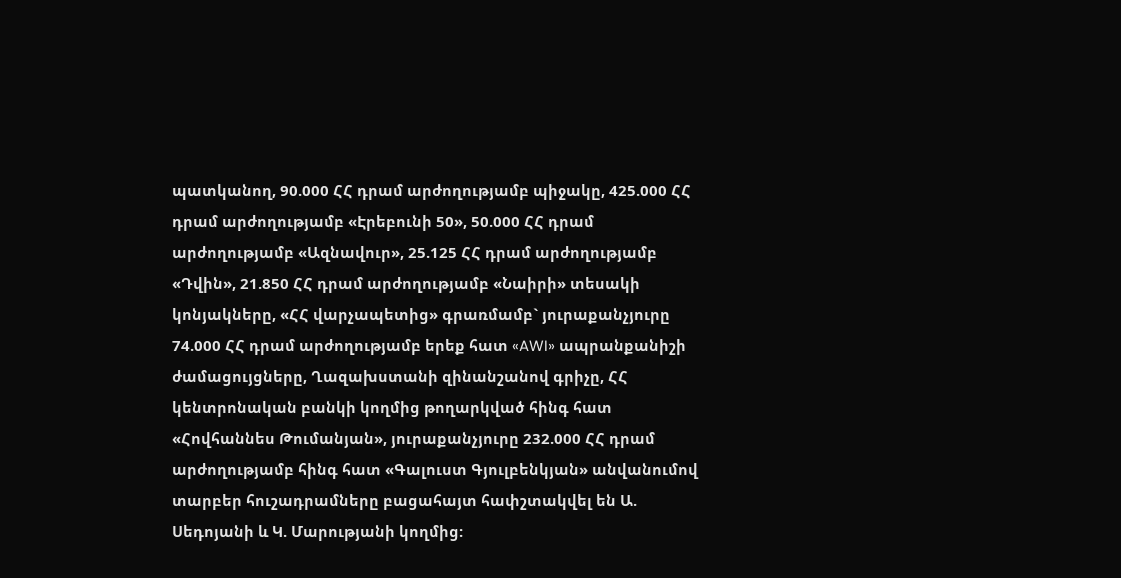պատկանող, 90.000 ՀՀ դրամ արժողությամբ պիջակը, 425.000 ՀՀ դրամ արժողությամբ «Էրեբունի 50», 50.000 ՀՀ դրամ արժողությամբ «Ազնավուր», 25.125 ՀՀ դրամ արժողությամբ «Դվին», 21.850 ՀՀ դրամ արժողությամբ «Նաիրի» տեսակի կոնյակները, «ՀՀ վարչապետից» գրառմամբ` յուրաքանչյուրը 74.000 ՀՀ դրամ արժողությամբ երեք հատ «AWI» ապրանքանիշի ժամացույցները, Ղազախստանի զինանշանով գրիչը, ՀՀ կենտրոնական բանկի կողմից թողարկված հինգ հատ «Հովհաննես Թումանյան», յուրաքանչյուրը 232.000 ՀՀ դրամ արժողությամբ հինգ հատ «Գալուստ Գյուլբենկյան» անվանումով տարբեր հուշադրամները բացահայտ հափշտակվել են Ա. Սեդոյանի և Կ. Մարությանի կողմից: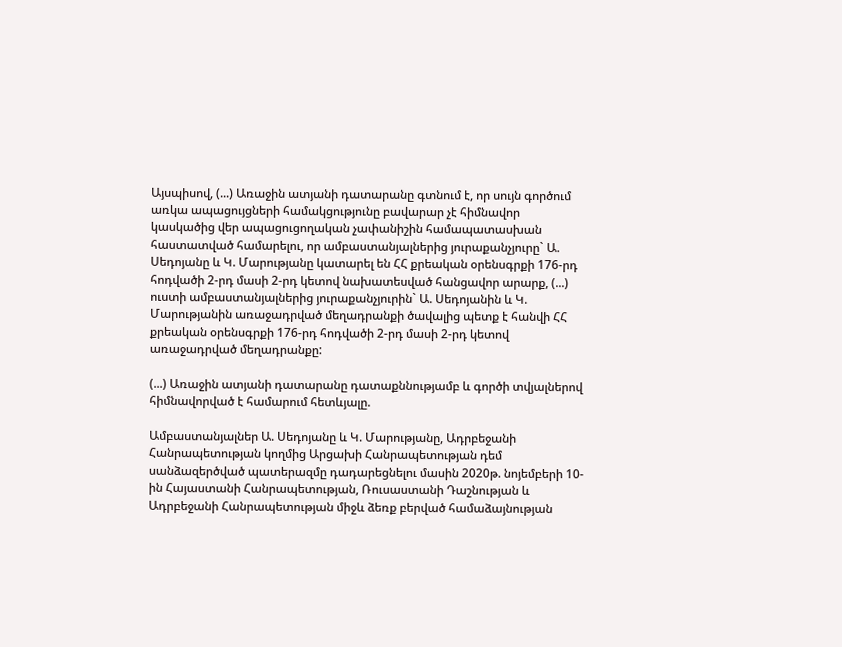Այսպիսով, (...) Առաջին ատյանի դատարանը գտնում է, որ սույն գործում առկա ապացույցների համակցությունը բավարար չէ հիմնավոր կասկածից վեր ապացուցողական չափանիշին համապատասխան հաստատված համարելու, որ ամբաստանյալներից յուրաքանչյուրը` Ա. Սեդոյանը և Կ. Մարությանը կատարել են ՀՀ քրեական օրենսգրքի 176-րդ հոդվածի 2-րդ մասի 2-րդ կետով նախատեսված հանցավոր արարք, (...) ուստի ամբաստանյալներից յուրաքանչյուրին` Ա. Սեդոյանին և Կ. Մարությանին առաջադրված մեղադրանքի ծավալից պետք է հանվի ՀՀ քրեական օրենսգրքի 176-րդ հոդվածի 2-րդ մասի 2-րդ կետով առաջադրված մեղադրանքը:

(...) Առաջին ատյանի դատարանը դատաքննությամբ և գործի տվյալներով հիմնավորված է համարում հետևյալը.

Ամբաստանյալներ Ա. Սեդոյանը և Կ. Մարությանը, Ադրբեջանի Հանրապետության կողմից Արցախի Հանրապետության դեմ սանձազերծված պատերազմը դադարեցնելու մասին 2020թ. նոյեմբերի 10-ին Հայաստանի Հանրապետության, Ռուսաստանի Դաշնության և Ադրբեջանի Հանրապետության միջև ձեռք բերված համաձայնության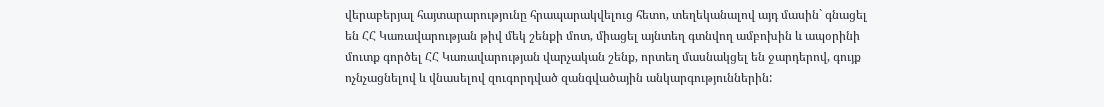վերաբերյալ հայտարարությունը հրապարակվելուց հետո, տեղեկանալով այդ մասին` գնացել են ՀՀ Կառավարության թիվ մեկ շենքի մոտ, միացել այնտեղ գտնվող ամբոխին և ապօրինի մուտք գործել ՀՀ Կառավարության վարչական շենք, որտեղ մասնակցել են ջարդերով, գույք ոչնչացնելով և վնասելով զուգորդված զանգվածային անկարգություններին: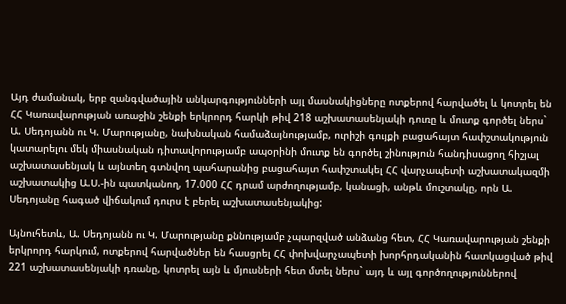Այդ ժամանակ, երբ զանգվածային անկարգությունների այլ մասնակիցները ոտքերով հարվածել և կոտրել են ՀՀ Կառավարության առաջին շենքի երկրորդ հարկի թիվ 218 աշխատասենյակի դուռը և մուտք գործել ներս` Ա. Սեդոյանն ու Կ. Մարությանը, նախնական համաձայնությամբ, ուրիշի գույքի բացահայտ հափշտակություն կատարելու մեկ միասնական դիտավորությամբ ապօրինի մուտք են գործել շինություն հանդիսացող հիշյալ աշխատասենյակ և այնտեղ գտնվող պահարանից բացահայտ հափշտակել ՀՀ վարչապետի աշխատակազմի աշխատակից Ա.Ս.-ին պատկանող, 17.000 ՀՀ դրամ արժողությամբ, կանացի, անթև մուշտակը, որն Ա. Սեդոյանը հագած վիճակում դուրս է բերել աշխատասենյակից:

Այնուհետև, Ա. Սեդոյանն ու Կ. Մարությանը քննությամբ չպարզված անձանց հետ, ՀՀ Կառավարության շենքի երկրորդ հարկում, ոտքերով հարվածներ են հասցրել ՀՀ փոխվարչապետի խորհրդականին հատկացված թիվ 221 աշխատասենյակի դռանը, կոտրել այն և մյուսների հետ մտել ներս` այդ և այլ գործողություններով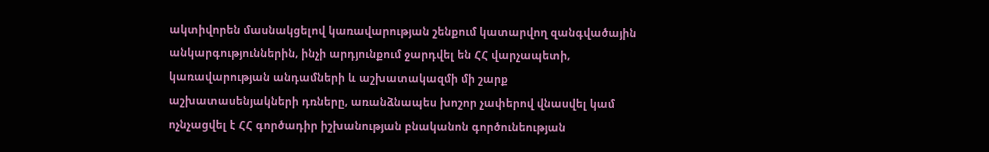ակտիվորեն մասնակցելով կառավարության շենքում կատարվող զանգվածային անկարգություններին, ինչի արդյունքում ջարդվել են ՀՀ վարչապետի, կառավարության անդամների և աշխատակազմի մի շարք աշխատասենյակների դռները, առանձնապես խոշոր չափերով վնասվել կամ ոչնչացվել է ՀՀ գործադիր իշխանության բնականոն գործունեության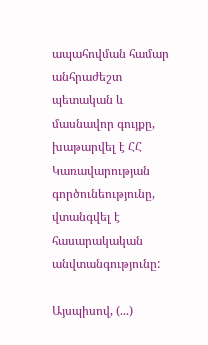ապահովման համար անհրաժեշտ պետական և մասնավոր գույքը, խաթարվել է ՀՀ Կառավարության գործունեությունը, վտանգվել է հասարակական անվտանգությունը:

Այսպիսով, (...)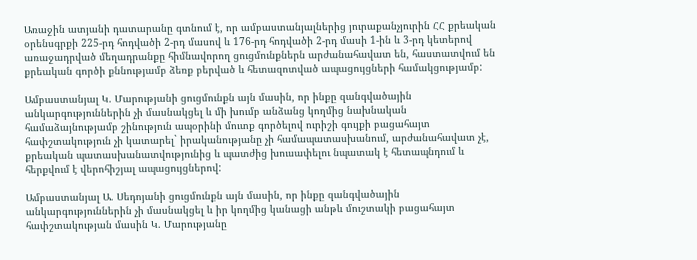Առաջին ատյանի դատարանը գտնում է, որ ամբաստանյալներից յուրաքանչյուրին ՀՀ քրեական օրենսգրքի 225-րդ հոդվածի 2-րդ մասով և 176-րդ հոդվածի 2-րդ մասի 1-ին և 3-րդ կետերով առաջադրված մեղադրանքը հիմնավորող ցուցմունքներն արժանահավատ են, հաստատվում են քրեական գործի քննությամբ ձեռք բերված և հետազոտված ապացույցների համակցությամբ:

Ամբաստանյալ Կ. Մարությանի ցուցմունքն այն մասին, որ ինքը զանգվածային անկարգություններին չի մասնակցել և մի խումբ անձանց կողմից նախնական համաձայնությամբ շինություն ապօրինի մուտք գործելով ուրիշի գույքի բացահայտ հափշտակություն չի կատարել` իրականությանը չի համապատասխանում, արժանահավատ չէ, քրեական պատասխանատվությունից և պատժից խուսափելու նպատակ է հետապնդում և հերքվում է վերոհիշյալ ապացույցներով:

Ամբաստանյալ Ա. Սեդոյանի ցուցմունքն այն մասին, որ ինքը զանգվածային անկարգություններին չի մասնակցել և իր կողմից կանացի անթև մուշտակի բացահայտ հափշտակության մասին Կ. Մարությանը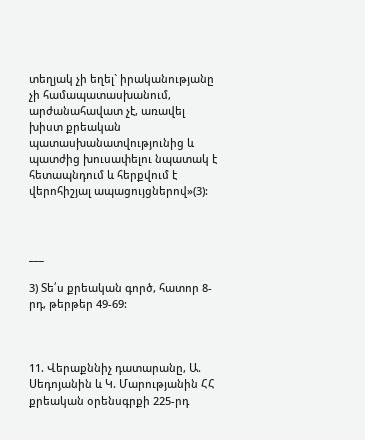տեղյակ չի եղել` իրականությանը չի համապատասխանում, արժանահավատ չէ, առավել խիստ քրեական պատասխանատվությունից և պատժից խուսափելու նպատակ է հետապնդում և հերքվում է վերոհիշյալ ապացույցներով»(3):



___

3) Տե՛ս քրեական գործ, հատոր 8-րդ, թերթեր 49-69:



11. Վերաքննիչ դատարանը, Ա. Սեդոյանին և Կ. Մարությանին ՀՀ քրեական օրենսգրքի 225-րդ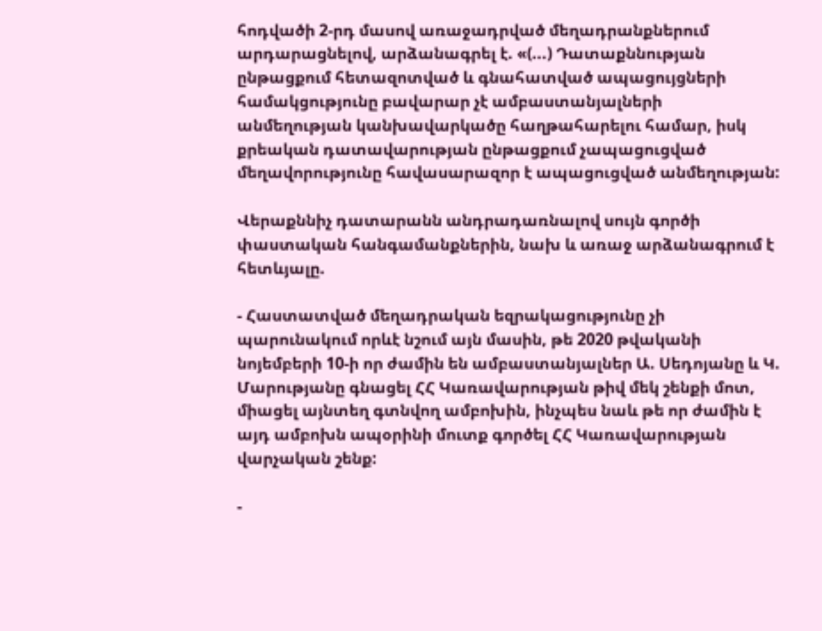հոդվածի 2-րդ մասով առաջադրված մեղադրանքներում արդարացնելով, արձանագրել է. «(...) Դատաքննության ընթացքում հետազոտված և գնահատված ապացույցների համակցությունը բավարար չէ ամբաստանյալների անմեղության կանխավարկածը հաղթահարելու համար, իսկ քրեական դատավարության ընթացքում չապացուցված մեղավորությունը հավասարազոր է ապացուցված անմեղության:

Վերաքննիչ դատարանն անդրադառնալով սույն գործի փաստական հանգամանքներին, նախ և առաջ արձանագրում է հետևյալը.

- Հաստատված մեղադրական եզրակացությունը չի պարունակում որևէ նշում այն մասին, թե 2020 թվականի նոյեմբերի 10-ի որ ժամին են ամբաստանյալներ Ա. Սեդոյանը և Կ. Մարությանը գնացել ՀՀ Կառավարության թիվ մեկ շենքի մոտ, միացել այնտեղ գտնվող ամբոխին, ինչպես նաև թե որ ժամին է այդ ամբոխն ապօրինի մուտք գործել ՀՀ Կառավարության վարչական շենք:

-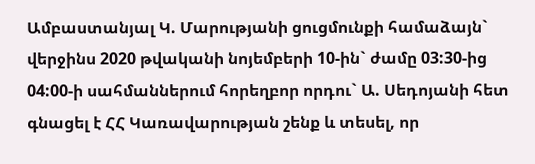Ամբաստանյալ Կ. Մարությանի ցուցմունքի համաձայն` վերջինս 2020 թվականի նոյեմբերի 10-ին` ժամը 03:30-ից 04:00-ի սահմաններում հորեղբոր որդու` Ա. Սեդոյանի հետ գնացել է ՀՀ Կառավարության շենք և տեսել, որ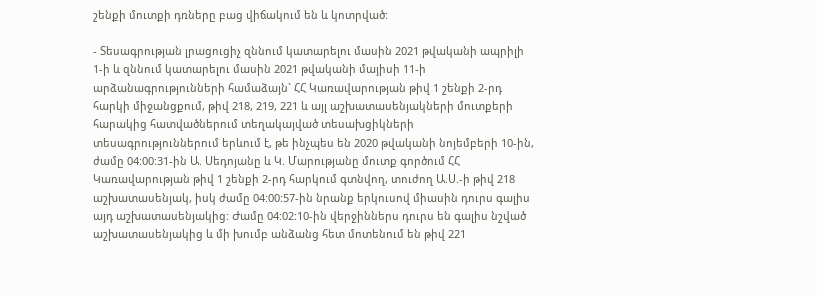շենքի մուտքի դռները բաց վիճակում են և կոտրված:

- Տեսագրության լրացուցիչ զննում կատարելու մասին 2021 թվականի ապրիլի 1-ի և զննում կատարելու մասին 2021 թվականի մայիսի 11-ի արձանագրությունների համաձայն` ՀՀ Կառավարության թիվ 1 շենքի 2-րդ հարկի միջանցքում, թիվ 218, 219, 221 և այլ աշխատասենյակների մուտքերի հարակից հատվածներում տեղակայված տեսախցիկների տեսագրություններում երևում է, թե ինչպես են 2020 թվականի նոյեմբերի 10-ին, ժամը 04:00:31-ին Ա. Սեդոյանը և Կ. Մարությանը մուտք գործում ՀՀ Կառավարության թիվ 1 շենքի 2-րդ հարկում գտնվող, տուժող Ա.Ս.-ի թիվ 218 աշխատասենյակ, իսկ ժամը 04:00:57-ին նրանք երկուսով միասին դուրս գալիս այդ աշխատասենյակից: Ժամը 04:02:10-ին վերջիններս դուրս են գալիս նշված աշխատասենյակից և մի խումբ անձանց հետ մոտենում են թիվ 221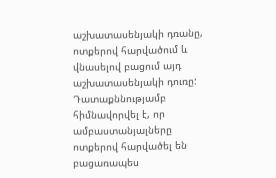աշխատասենյակի դռանը, ոտքերով հարվածում և վնասելով բացում այդ աշխատասենյակի դուռը: Դատաքննությամբ հիմնավորվել է, որ ամբաստանյալները ոտքերով հարվածել են բացառապես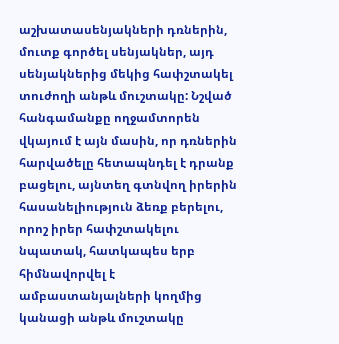աշխատասենյակների դռներին, մուտք գործել սենյակներ, այդ սենյակներից մեկից հափշտակել տուժողի անթև մուշտակը: Նշված հանգամանքը ողջամտորեն վկայում է այն մասին, որ դռներին հարվածելը հետապնդել է դրանք բացելու, այնտեղ գտնվող իրերին հասանելիություն ձեռք բերելու, որոշ իրեր հափշտակելու նպատակ, հատկապես երբ հիմնավորվել է ամբաստանյալների կողմից կանացի անթև մուշտակը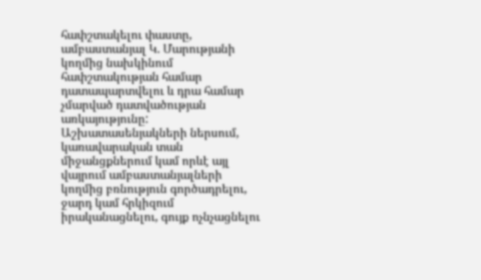հափշտակելու փաստը, ամբաստանյալ Կ. Մարությանի կողմից նախկինում հափշտակության համար դատապարտվելու և դրա համար չմարված դատվածության առկայությունը: Աշխատասենյակների ներսում, կառավարական տան միջանցքներում կամ որևէ այլ վայրում ամբաստանյալների կողմից բռնություն գործադրելու, ջարդ կամ հրկիզում իրականացնելու, գույք ոչնչացնելու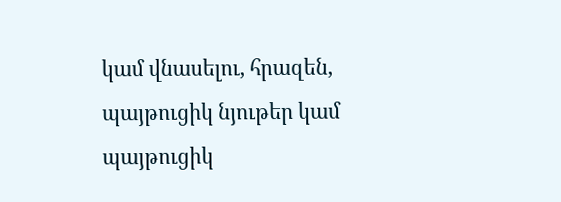կամ վնասելու, հրազեն, պայթուցիկ նյութեր կամ պայթուցիկ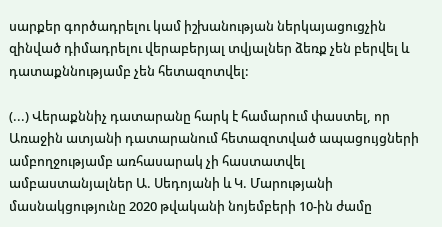սարքեր գործադրելու կամ իշխանության ներկայացուցչին զինված դիմադրելու վերաբերյալ տվյալներ ձեռք չեն բերվել և դատաքննությամբ չեն հետազոտվել:

(...) Վերաքննիչ դատարանը հարկ է համարում փաստել, որ Առաջին ատյանի դատարանում հետազոտված ապացույցների ամբողջությամբ առհասարակ չի հաստատվել ամբաստանյալներ Ա. Սեդոյանի և Կ. Մարությանի մասնակցությունը 2020 թվականի նոյեմբերի 10-ին ժամը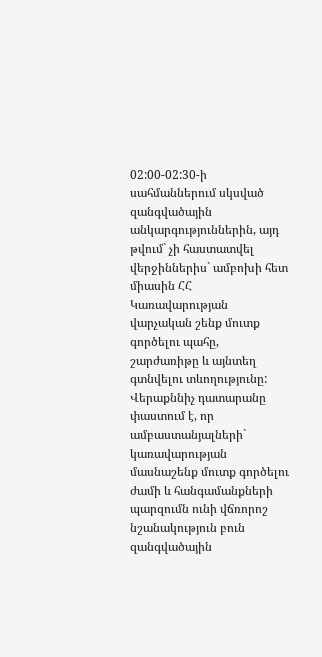02:00-02:30-ի սահմաններում սկսված զանգվածային անկարգություններին, այդ թվում` չի հաստատվել վերջիններիս` ամբոխի հետ միասին ՀՀ Կառավարության վարչական շենք մուտք գործելու պահը, շարժառիթը և այնտեղ գտնվելու տևողությունը: Վերաքննիչ դատարանը փաստում է, որ ամբաստանյալների` կառավարության մասնաշենք մուտք գործելու ժամի և հանգամանքների պարզումն ունի վճռորոշ նշանակություն բուն զանգվածային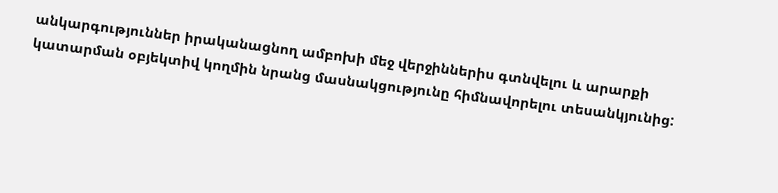անկարգություններ իրականացնող ամբոխի մեջ վերջիններիս գտնվելու և արարքի կատարման օբյեկտիվ կողմին նրանց մասնակցությունը հիմնավորելու տեսանկյունից: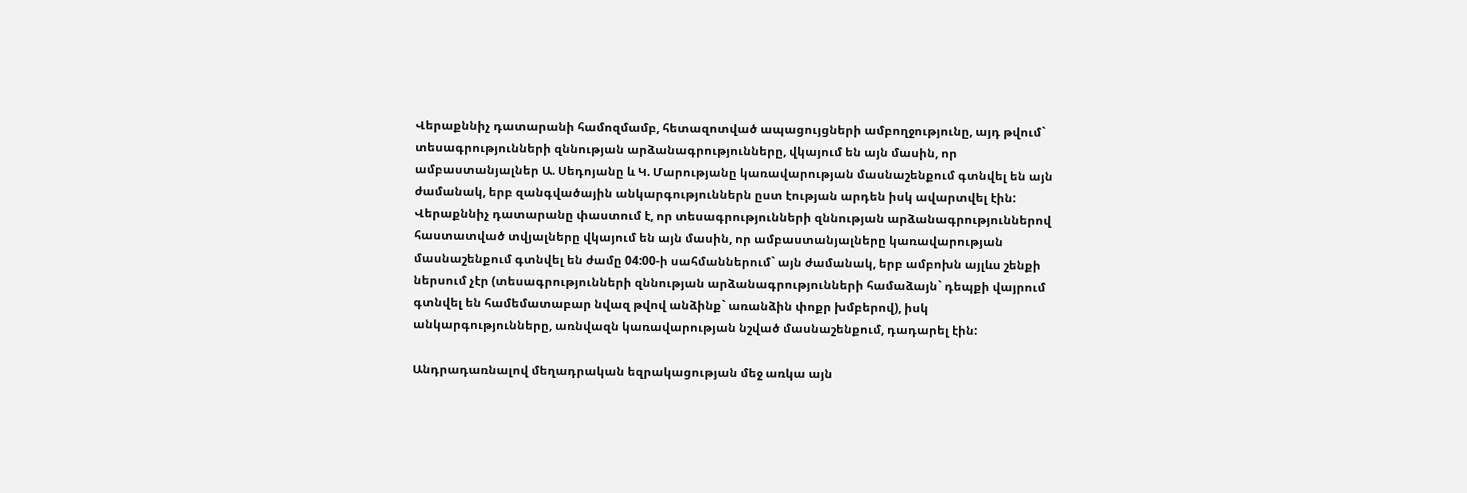Վերաքննիչ դատարանի համոզմամբ, հետազոտված ապացույցների ամբողջությունը, այդ թվում` տեսագրությունների զննության արձանագրությունները, վկայում են այն մասին, որ ամբաստանյալներ Ա. Սեդոյանը և Կ. Մարությանը կառավարության մասնաշենքում գտնվել են այն ժամանակ, երբ զանգվածային անկարգություններն ըստ էության արդեն իսկ ավարտվել էին: Վերաքննիչ դատարանը փաստում է, որ տեսագրությունների զննության արձանագրություններով հաստատված տվյալները վկայում են այն մասին, որ ամբաստանյալները կառավարության մասնաշենքում գտնվել են ժամը 04:00-ի սահմաններում` այն ժամանակ, երբ ամբոխն այլևս շենքի ներսում չէր (տեսագրությունների զննության արձանագրությունների համաձայն` դեպքի վայրում գտնվել են համեմատաբար նվազ թվով անձինք` առանձին փոքր խմբերով), իսկ անկարգությունները, առնվազն կառավարության նշված մասնաշենքում, դադարել էին:

Անդրադառնալով մեղադրական եզրակացության մեջ առկա այն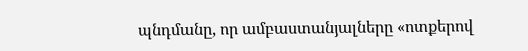պնդմանը, որ ամբաստանյալները «ոտքերով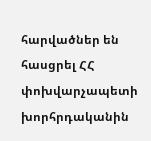հարվածներ են հասցրել ՀՀ փոխվարչապետի խորհրդականին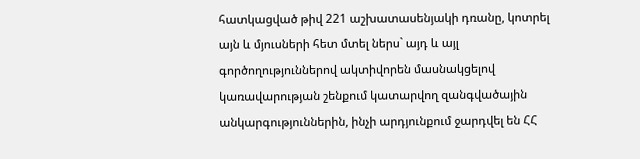հատկացված թիվ 221 աշխատասենյակի դռանը, կոտրել այն և մյուսների հետ մտել ներս` այդ և այլ գործողություններով ակտիվորեն մասնակցելով կառավարության շենքում կատարվող զանգվածային անկարգություններին, ինչի արդյունքում ջարդվել են ՀՀ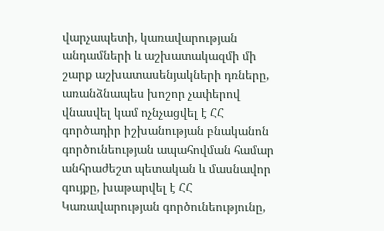վարչապետի, կառավարության անդամների և աշխատակազմի մի շարք աշխատասենյակների դռները, առանձնապես խոշոր չափերով վնասվել կամ ոչնչացվել է ՀՀ գործադիր իշխանության բնականոն գործունեության ապահովման համար անհրաժեշտ պետական և մասնավոր գույքը, խաթարվել է ՀՀ Կառավարության գործունեությունը,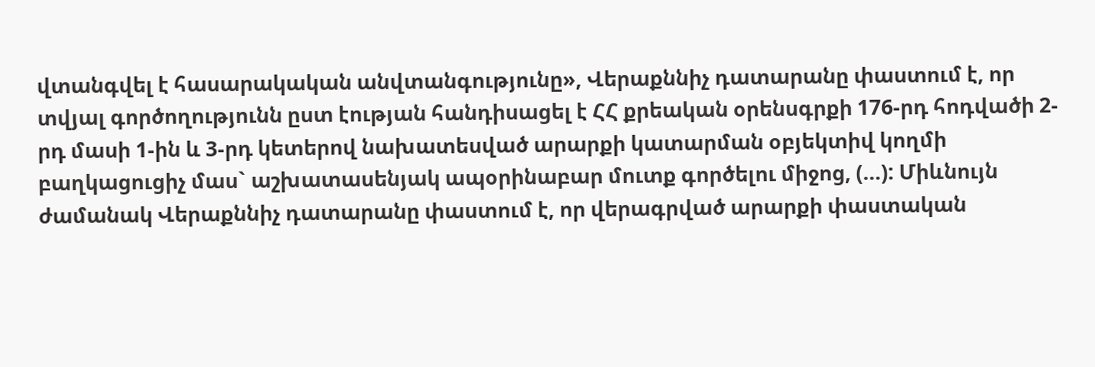վտանգվել է հասարակական անվտանգությունը», Վերաքննիչ դատարանը փաստում է, որ տվյալ գործողությունն ըստ էության հանդիսացել է ՀՀ քրեական օրենսգրքի 176-րդ հոդվածի 2-րդ մասի 1-ին և 3-րդ կետերով նախատեսված արարքի կատարման օբյեկտիվ կողմի բաղկացուցիչ մաս` աշխատասենյակ ապօրինաբար մուտք գործելու միջոց, (...): Միևնույն ժամանակ Վերաքննիչ դատարանը փաստում է, որ վերագրված արարքի փաստական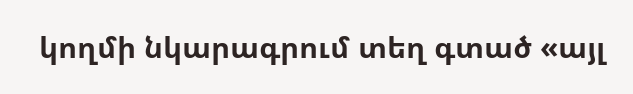կողմի նկարագրում տեղ գտած «այլ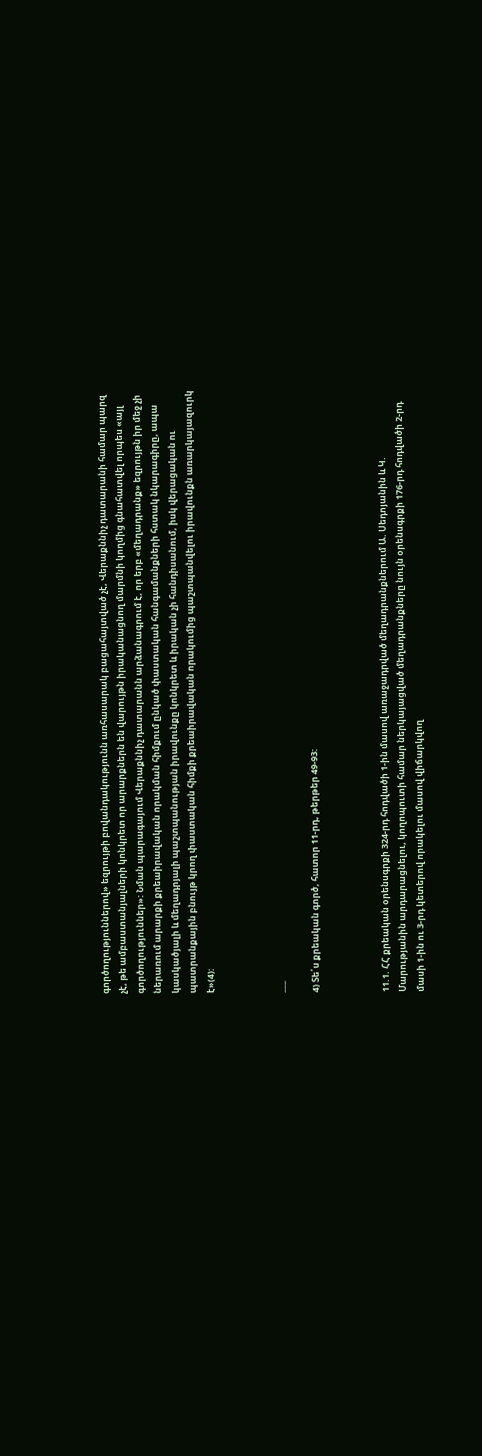գործողություններով» եզրույթի բովանդակությունն առհասարակ բացահայտված չէ, Վերաքննիչ դատարանի համար պարզ չէ, թե ամբաստանյալների կոնկրետ որ արարքներն են վարույթն իրականացնող մարմնի կողմից գնահատվել որպես «այլ գործողություններ»: Նման պարագայում Վերաքննիչ դատարանն արձանագրում է, որ երբ «մեղադրանք» եզրույթն իր մեջ չի ներառում արարքի քրեաիրավական որակման հիմքում ընկած փաստական հանգամանքների հստակ նկարագիրը, ապա կասկածյալի և մեղադրյալի պաշտպանության իրավունքը կոնկրետ և իրական չի հանդիսանում, իսկ վերացական ու պատրանքային բնույթ կրող փաստական հիմքի քրեաիրավական որակումից պաշտպանվելու իրավունքն առարկայազուրկ է»(4):



___

4) Տե՛ս քրեական գործ, հատոր 11-րդ, թերթեր 49-93:



11.1. ՀՀ քրեական օրենսգրքի 324-րդ հոդվածի 1-ին մասով առաջադրված մեղադրանքներում Ա. Սեդոյանին և Կ. Մարությանին արդարացնելու, կողոպուտի համար ներկայացված մեղադրանքները նույն օրենսգրքի 176-րդ հոդվածի 2-րդ մասի 1-ին ու 3-րդ կետերով որակելու մասով վիճարկվող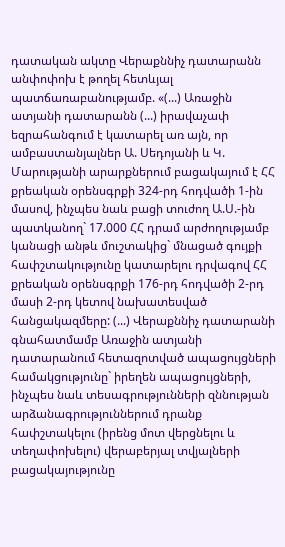դատական ակտը Վերաքննիչ դատարանն անփոփոխ է թողել հետևյալ պատճառաբանությամբ. «(...) Առաջին ատյանի դատարանն (...) իրավաչափ եզրահանգում է կատարել առ այն, որ ամբաստանյալներ Ա. Սեդոյանի և Կ. Մարությանի արարքներում բացակայում է ՀՀ քրեական օրենսգրքի 324-րդ հոդվածի 1-ին մասով, ինչպես նաև բացի տուժող Ա.Ս.-ին պատկանող` 17.000 ՀՀ դրամ արժողությամբ կանացի անթև մուշտակից` մնացած գույքի հափշտակությունը կատարելու դրվագով ՀՀ քրեական օրենսգրքի 176-րդ հոդվածի 2-րդ մասի 2-րդ կետով նախատեսված հանցակազմերը: (...) Վերաքննիչ դատարանի գնահատմամբ Առաջին ատյանի դատարանում հետազոտված ապացույցների համակցությունը` իրեղեն ապացույցների, ինչպես նաև տեսագրությունների զննության արձանագրություններում դրանք հափշտակելու (իրենց մոտ վերցնելու և տեղափոխելու) վերաբերյալ տվյալների բացակայությունը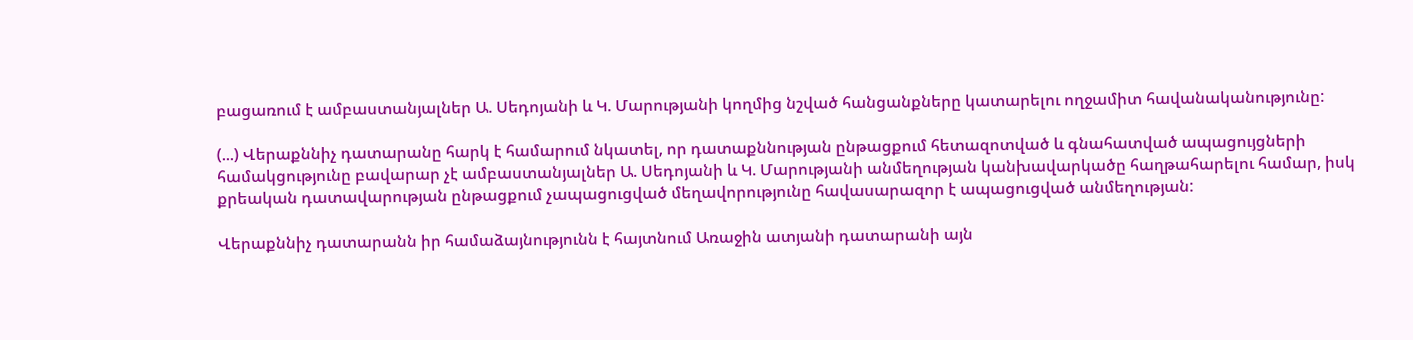բացառում է ամբաստանյալներ Ա. Սեդոյանի և Կ. Մարությանի կողմից նշված հանցանքները կատարելու ողջամիտ հավանականությունը:

(...) Վերաքննիչ դատարանը հարկ է համարում նկատել, որ դատաքննության ընթացքում հետազոտված և գնահատված ապացույցների համակցությունը բավարար չէ ամբաստանյալներ Ա. Սեդոյանի և Կ. Մարությանի անմեղության կանխավարկածը հաղթահարելու համար, իսկ քրեական դատավարության ընթացքում չապացուցված մեղավորությունը հավասարազոր է ապացուցված անմեղության:

Վերաքննիչ դատարանն իր համաձայնությունն է հայտնում Առաջին ատյանի դատարանի այն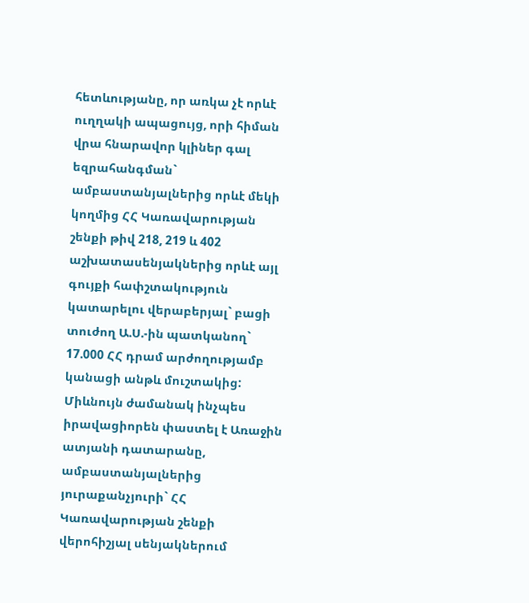հետևությանը, որ առկա չէ որևէ ուղղակի ապացույց, որի հիման վրա հնարավոր կլիներ գալ եզրահանգման` ամբաստանյալներից որևէ մեկի կողմից ՀՀ Կառավարության շենքի թիվ 218, 219 և 402 աշխատասենյակներից որևէ այլ գույքի հափշտակություն կատարելու վերաբերյալ` բացի տուժող Ա.Ս.-ին պատկանող` 17.000 ՀՀ դրամ արժողությամբ կանացի անթև մուշտակից: Միևնույն ժամանակ ինչպես իրավացիորեն փաստել է Առաջին ատյանի դատարանը, ամբաստանյալներից յուրաքանչյուրի` ՀՀ Կառավարության շենքի վերոհիշյալ սենյակներում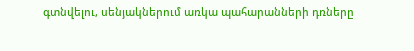գտնվելու, սենյակներում առկա պահարանների դռները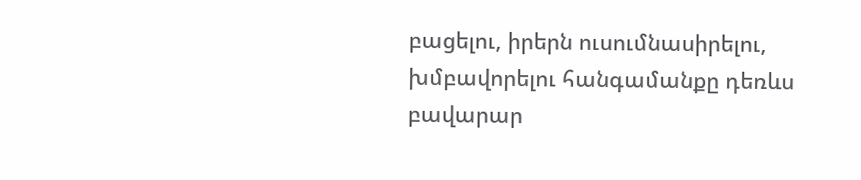բացելու, իրերն ուսումնասիրելու, խմբավորելու հանգամանքը դեռևս բավարար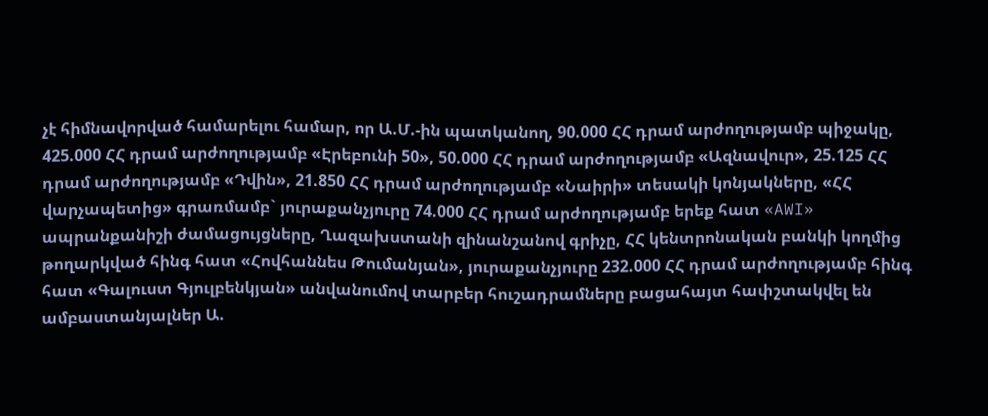չէ հիմնավորված համարելու համար, որ Ա.Մ.-ին պատկանող, 90.000 ՀՀ դրամ արժողությամբ պիջակը, 425.000 ՀՀ դրամ արժողությամբ «Էրեբունի 50», 50.000 ՀՀ դրամ արժողությամբ «Ազնավուր», 25.125 ՀՀ դրամ արժողությամբ «Դվին», 21.850 ՀՀ դրամ արժողությամբ «Նաիրի» տեսակի կոնյակները, «ՀՀ վարչապետից» գրառմամբ` յուրաքանչյուրը 74.000 ՀՀ դրամ արժողությամբ երեք հատ «AWI» ապրանքանիշի ժամացույցները, Ղազախստանի զինանշանով գրիչը, ՀՀ կենտրոնական բանկի կողմից թողարկված հինգ հատ «Հովհաննես Թումանյան», յուրաքանչյուրը 232.000 ՀՀ դրամ արժողությամբ հինգ հատ «Գալուստ Գյուլբենկյան» անվանումով տարբեր հուշադրամները բացահայտ հափշտակվել են ամբաստանյալներ Ա.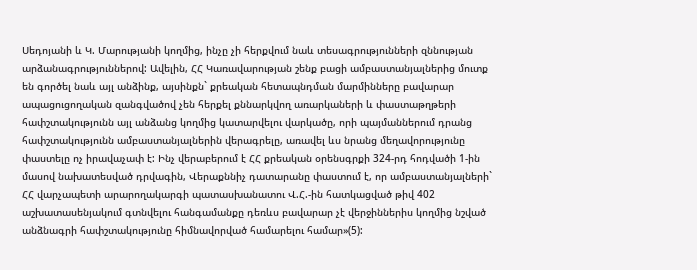Սեդոյանի և Կ. Մարությանի կողմից, ինչը չի հերքվում նաև տեսագրությունների զննության արձանագրություններով: Ավելին, ՀՀ Կառավարության շենք բացի ամբաստանյալներից մուտք են գործել նաև այլ անձինք, այսինքն` քրեական հետապնդման մարմինները բավարար ապացուցողական զանգվածով չեն հերքել քննարկվող առարկաների և փաստաթղթերի հափշտակությունն այլ անձանց կողմից կատարվելու վարկածը, որի պայմաններում դրանց հափշտակությունն ամբաստանյալներին վերագրելը, առավել ևս նրանց մեղավորությունը փաստելը ոչ իրավաչափ է: Ինչ վերաբերում է ՀՀ քրեական օրենսգրքի 324-րդ հոդվածի 1-ին մասով նախատեսված դրվագին, Վերաքննիչ դատարանը փաստում է, որ ամբաստանյալների` ՀՀ վարչապետի արարողակարգի պատասխանատու Վ.Հ.-ին հատկացված թիվ 402 աշխատասենյակում գտնվելու հանգամանքը դեռևս բավարար չէ վերջիններիս կողմից նշված անձնագրի հափշտակությունը հիմնավորված համարելու համար»(5):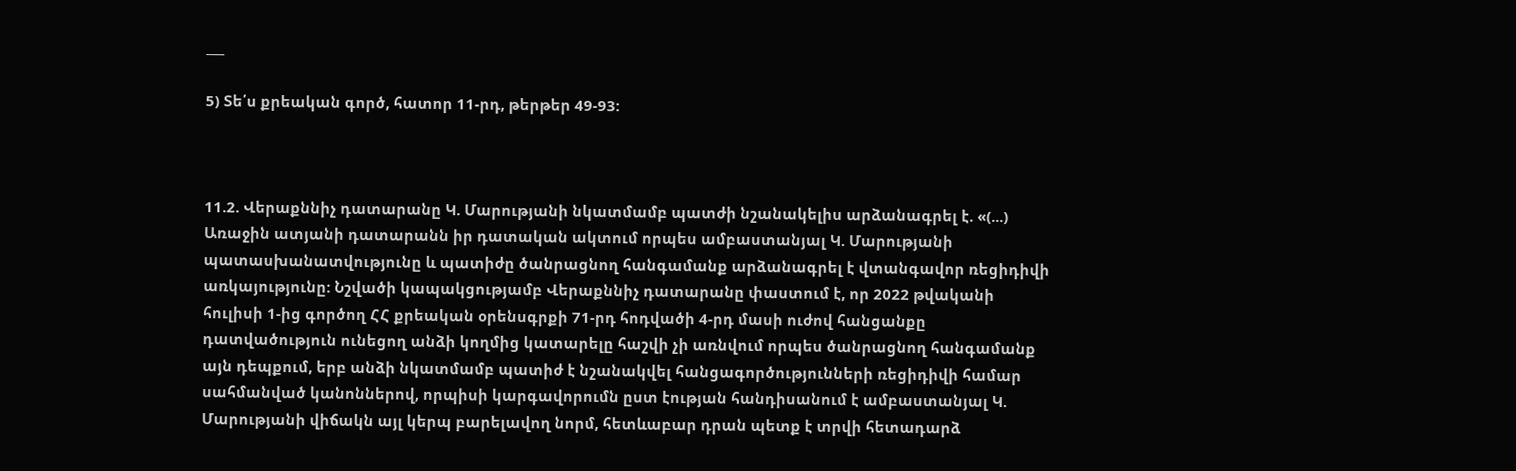___

5) Տե՛ս քրեական գործ, հատոր 11-րդ, թերթեր 49-93:



11.2. Վերաքննիչ դատարանը Կ. Մարությանի նկատմամբ պատժի նշանակելիս արձանագրել է. «(...) Առաջին ատյանի դատարանն իր դատական ակտում որպես ամբաստանյալ Կ. Մարությանի պատասխանատվությունը և պատիժը ծանրացնող հանգամանք արձանագրել է վտանգավոր ռեցիդիվի առկայությունը: Նշվածի կապակցությամբ Վերաքննիչ դատարանը փաստում է, որ 2022 թվականի հուլիսի 1-ից գործող ՀՀ քրեական օրենսգրքի 71-րդ հոդվածի 4-րդ մասի ուժով հանցանքը դատվածություն ունեցող անձի կողմից կատարելը հաշվի չի առնվում որպես ծանրացնող հանգամանք այն դեպքում, երբ անձի նկատմամբ պատիժ է նշանակվել հանցագործությունների ռեցիդիվի համար սահմանված կանոններով, որպիսի կարգավորումն ըստ էության հանդիսանում է ամբաստանյալ Կ. Մարությանի վիճակն այլ կերպ բարելավող նորմ, հետևաբար դրան պետք է տրվի հետադարձ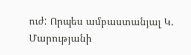ուժ: Որպես ամբաստանյալ Կ. Մարությանի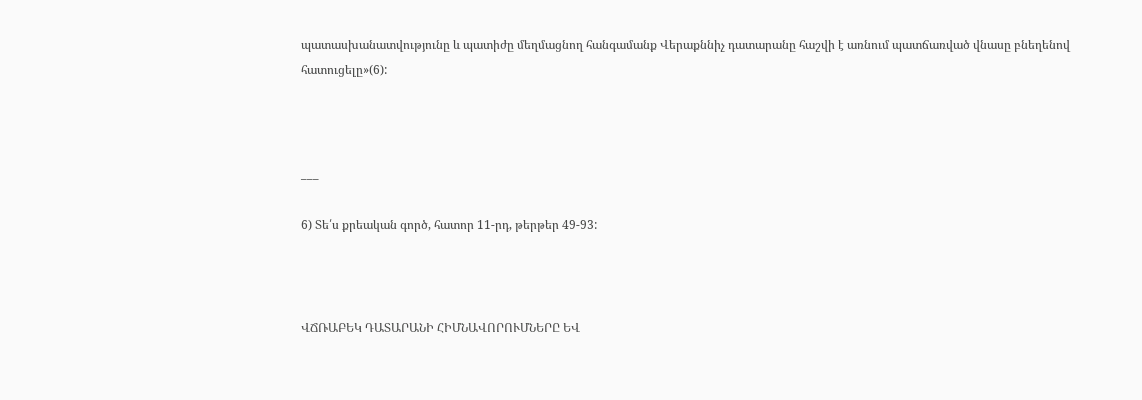պատասխանատվությունը և պատիժը մեղմացնող հանգամանք Վերաքննիչ դատարանը հաշվի է առնում պատճառված վնասը բնեղենով հատուցելը»(6):



___

6) Տե՛ս քրեական գործ, հատոր 11-րդ, թերթեր 49-93:



ՎՃՌԱԲԵԿ ԴԱՏԱՐԱՆԻ ՀԻՄՆԱՎՈՐՈՒՄՆԵՐԸ ԵՎ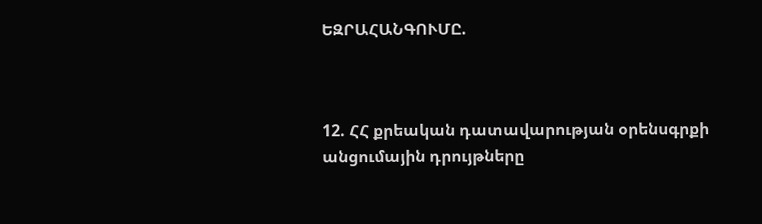ԵԶՐԱՀԱՆԳՈՒՄԸ.



12. ՀՀ քրեական դատավարության օրենսգրքի անցումային դրույթները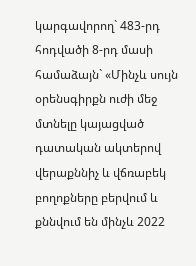կարգավորող` 483-րդ հոդվածի 8-րդ մասի համաձայն` «Մինչև սույն օրենսգիրքն ուժի մեջ մտնելը կայացված դատական ակտերով վերաքննիչ և վճռաբեկ բողոքները բերվում և քննվում են մինչև 2022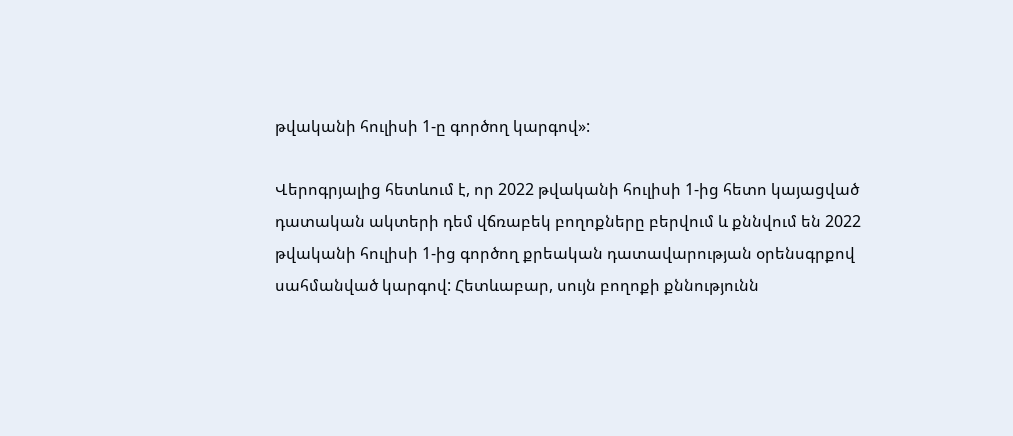թվականի հուլիսի 1-ը գործող կարգով»:

Վերոգրյալից հետևում է, որ 2022 թվականի հուլիսի 1-ից հետո կայացված դատական ակտերի դեմ վճռաբեկ բողոքները բերվում և քննվում են 2022 թվականի հուլիսի 1-ից գործող քրեական դատավարության օրենսգրքով սահմանված կարգով: Հետևաբար, սույն բողոքի քննությունն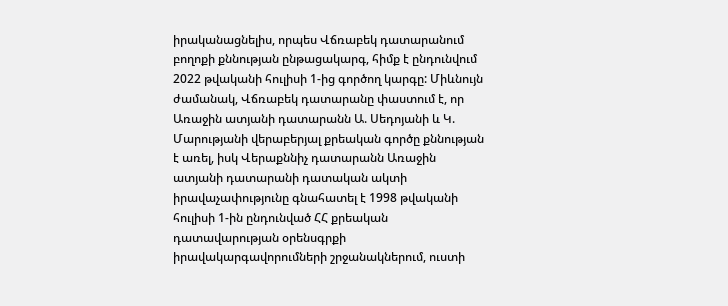իրականացնելիս, որպես Վճռաբեկ դատարանում բողոքի քննության ընթացակարգ, հիմք է ընդունվում 2022 թվականի հուլիսի 1-ից գործող կարգը: Միևնույն ժամանակ, Վճռաբեկ դատարանը փաստում է, որ Առաջին ատյանի դատարանն Ա. Սեդոյանի և Կ. Մարությանի վերաբերյալ քրեական գործը քննության է առել, իսկ Վերաքննիչ դատարանն Առաջին ատյանի դատարանի դատական ակտի իրավաչափությունը գնահատել է 1998 թվականի հուլիսի 1-ին ընդունված ՀՀ քրեական դատավարության օրենսգրքի իրավակարգավորումների շրջանակներում, ուստի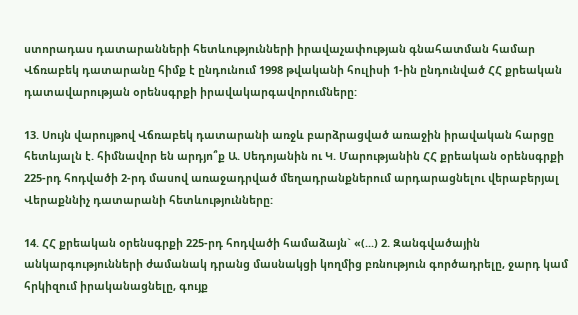ստորադաս դատարանների հետևությունների իրավաչափության գնահատման համար Վճռաբեկ դատարանը հիմք է ընդունում 1998 թվականի հուլիսի 1-ին ընդունված ՀՀ քրեական դատավարության օրենսգրքի իրավակարգավորումները:

13. Սույն վարույթով Վճռաբեկ դատարանի առջև բարձրացված առաջին իրավական հարցը հետևյալն է. հիմնավոր են արդյո՞ք Ա. Սեդոյանին ու Կ. Մարությանին ՀՀ քրեական օրենսգրքի 225-րդ հոդվածի 2-րդ մասով առաջադրված մեղադրանքներում արդարացնելու վերաբերյալ Վերաքննիչ դատարանի հետևությունները:

14. ՀՀ քրեական օրենսգրքի 225-րդ հոդվածի համաձայն` «(...) 2. Զանգվածային անկարգությունների ժամանակ դրանց մասնակցի կողմից բռնություն գործադրելը, ջարդ կամ հրկիզում իրականացնելը, գույք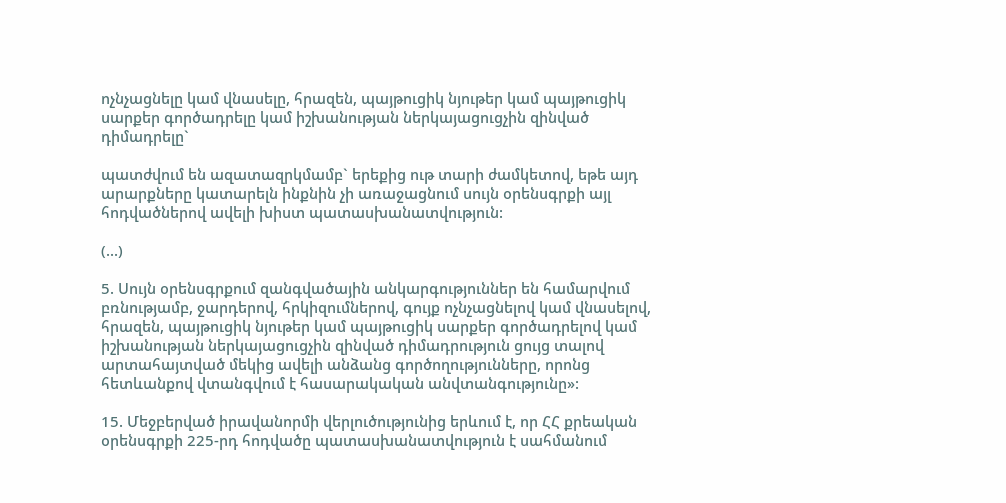ոչնչացնելը կամ վնասելը, հրազեն, պայթուցիկ նյութեր կամ պայթուցիկ սարքեր գործադրելը կամ իշխանության ներկայացուցչին զինված դիմադրելը`

պատժվում են ազատազրկմամբ` երեքից ութ տարի ժամկետով, եթե այդ արարքները կատարելն ինքնին չի առաջացնում սույն օրենսգրքի այլ հոդվածներով ավելի խիստ պատասխանատվություն:

(...)

5. Սույն օրենսգրքում զանգվածային անկարգություններ են համարվում բռնությամբ, ջարդերով, հրկիզումներով, գույք ոչնչացնելով կամ վնասելով, հրազեն, պայթուցիկ նյութեր կամ պայթուցիկ սարքեր գործադրելով կամ իշխանության ներկայացուցչին զինված դիմադրություն ցույց տալով արտահայտված մեկից ավելի անձանց գործողությունները, որոնց հետևանքով վտանգվում է հասարակական անվտանգությունը»:

15. Մեջբերված իրավանորմի վերլուծությունից երևում է, որ ՀՀ քրեական օրենսգրքի 225-րդ հոդվածը պատասխանատվություն է սահմանում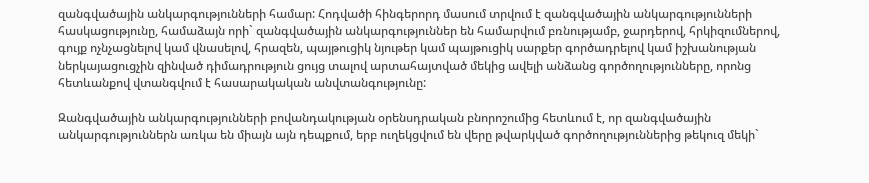զանգվածային անկարգությունների համար: Հոդվածի հինգերորդ մասում տրվում է զանգվածային անկարգությունների հասկացությունը, համաձայն որի` զանգվածային անկարգություններ են համարվում բռնությամբ, ջարդերով, հրկիզումներով, գույք ոչնչացնելով կամ վնասելով, հրազեն, պայթուցիկ նյութեր կամ պայթուցիկ սարքեր գործադրելով կամ իշխանության ներկայացուցչին զինված դիմադրություն ցույց տալով արտահայտված մեկից ավելի անձանց գործողությունները, որոնց հետևանքով վտանգվում է հասարակական անվտանգությունը:

Զանգվածային անկարգությունների բովանդակության օրենսդրական բնորոշումից հետևում է, որ զանգվածային անկարգություններն առկա են միայն այն դեպքում, երբ ուղեկցվում են վերը թվարկված գործողություններից թեկուզ մեկի`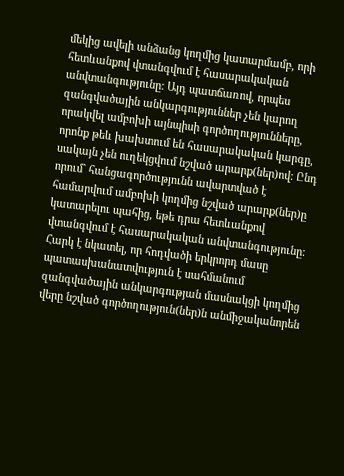մեկից ավելի անձանց կողմից կատարմամբ, որի հետևանքով վտանգվում է հասարակական անվտանգությունը: Այդ պատճառով, որպես զանգվածային անկարգություններ չեն կարող որակվել ամբոխի այնպիսի գործողությունները, որոնք թեև խախտում են հասարակական կարգը, սակայն չեն ուղեկցվում նշված արարք(ներ)ով: Ընդ որում` հանցագործությունն ավարտված է համարվում ամբոխի կողմից նշված արարք(ներ)ը կատարելու պահից, եթե դրա հետևանքով վտանգվում է հասարակական անվտանգությունը: Հարկ է նկատել, որ հոդվածի երկրորդ մասը պատասխանատվություն է սահմանում զանգվածային անկարգության մասնակցի կողմից վերը նշված գործողություն(ներ)ն անմիջականորեն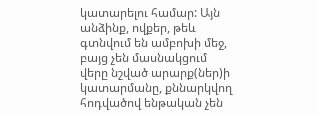կատարելու համար: Այն անձինք, ովքեր, թեև գտնվում են ամբոխի մեջ, բայց չեն մասնակցում վերը նշված արարք(ներ)ի կատարմանը, քննարկվող հոդվածով ենթական չեն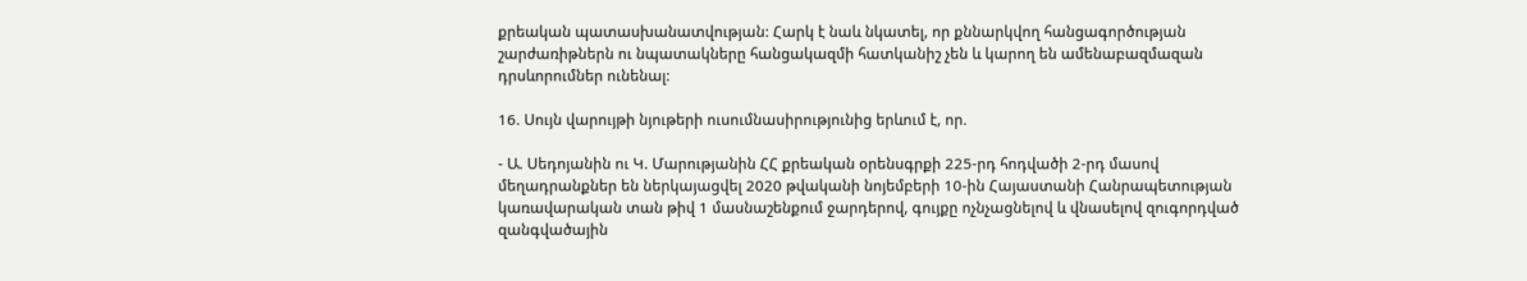քրեական պատասխանատվության: Հարկ է նաև նկատել, որ քննարկվող հանցագործության շարժառիթներն ու նպատակները հանցակազմի հատկանիշ չեն և կարող են ամենաբազմազան դրսևորումներ ունենալ:

16. Սույն վարույթի նյութերի ուսումնասիրությունից երևում է, որ.

- Ա. Սեդոյանին ու Կ. Մարությանին ՀՀ քրեական օրենսգրքի 225-րդ հոդվածի 2-րդ մասով մեղադրանքներ են ներկայացվել 2020 թվականի նոյեմբերի 10-ին Հայաստանի Հանրապետության կառավարական տան թիվ 1 մասնաշենքում ջարդերով, գույքը ոչնչացնելով և վնասելով զուգորդված զանգվածային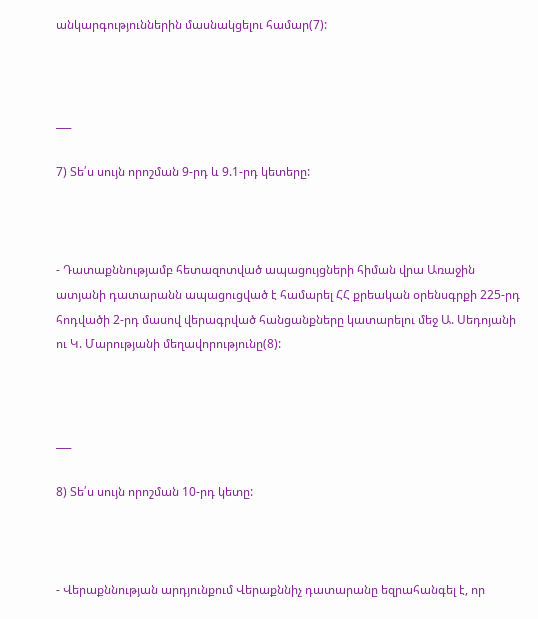անկարգություններին մասնակցելու համար(7):



___

7) Տե՛ս սույն որոշման 9-րդ և 9.1-րդ կետերը:



- Դատաքննությամբ հետազոտված ապացույցների հիման վրա Առաջին ատյանի դատարանն ապացուցված է համարել ՀՀ քրեական օրենսգրքի 225-րդ հոդվածի 2-րդ մասով վերագրված հանցանքները կատարելու մեջ Ա. Սեդոյանի ու Կ. Մարությանի մեղավորությունը(8):



___

8) Տե՛ս սույն որոշման 10-րդ կետը:



- Վերաքննության արդյունքում Վերաքննիչ դատարանը եզրահանգել է, որ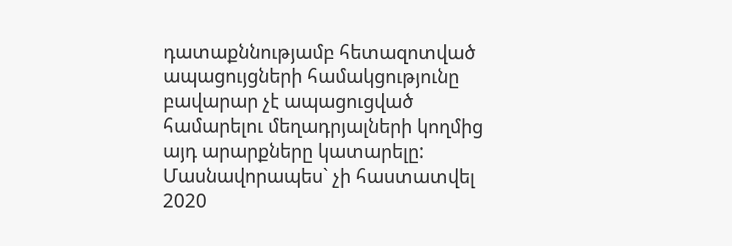դատաքննությամբ հետազոտված ապացույցների համակցությունը բավարար չէ ապացուցված համարելու մեղադրյալների կողմից այդ արարքները կատարելը: Մասնավորապես` չի հաստատվել 2020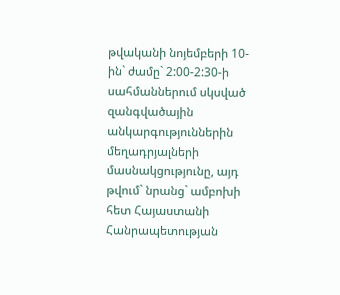թվականի նոյեմբերի 10-ին` ժամը` 2:00-2:30-ի սահմաններում սկսված զանգվածային անկարգություններին մեղադրյալների մասնակցությունը, այդ թվում` նրանց` ամբոխի հետ Հայաստանի Հանրապետության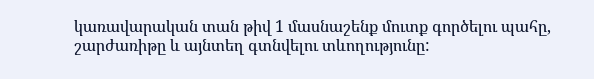կառավարական տան թիվ 1 մասնաշենք մուտք գործելու պահը, շարժառիթը և այնտեղ գտնվելու տևողությունը: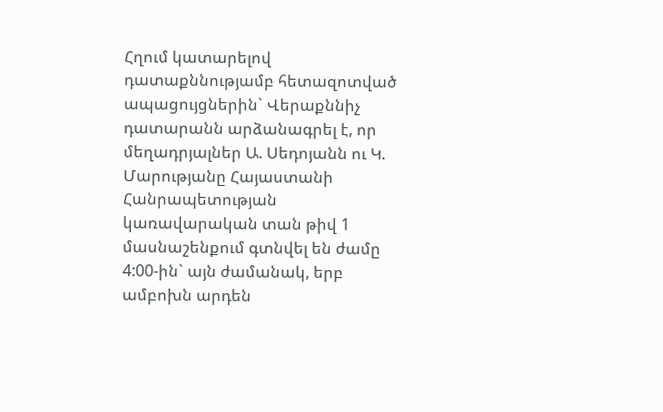Հղում կատարելով դատաքննությամբ հետազոտված ապացույցներին` Վերաքննիչ դատարանն արձանագրել է, որ մեղադրյալներ Ա. Սեդոյանն ու Կ. Մարությանը Հայաստանի Հանրապետության կառավարական տան թիվ 1 մասնաշենքում գտնվել են ժամը 4:00-ին` այն ժամանակ, երբ ամբոխն արդեն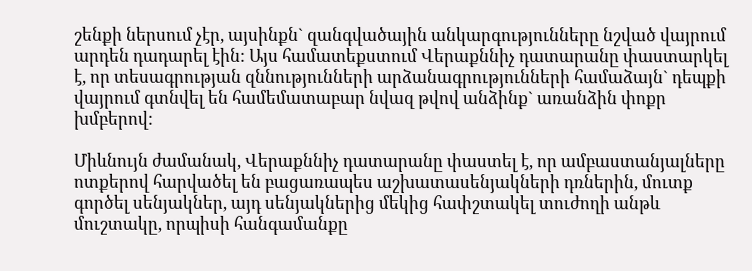շենքի ներսում չէր, այսինքն` զանգվածային անկարգությունները նշված վայրում արդեն դադարել էին: Այս համատեքստում Վերաքննիչ դատարանը փաստարկել է, որ տեսագրության զննությունների արձանագրությունների համաձայն` դեպքի վայրում գտնվել են համեմատաբար նվազ թվով անձինք` առանձին փոքր խմբերով:

Միևնույն ժամանակ, Վերաքննիչ դատարանը փաստել է, որ ամբաստանյալները ոտքերով հարվածել են բացառապես աշխատասենյակների դռներին, մուտք գործել սենյակներ, այդ սենյակներից մեկից հափշտակել տուժողի անթև մուշտակը, որպիսի հանգամանքը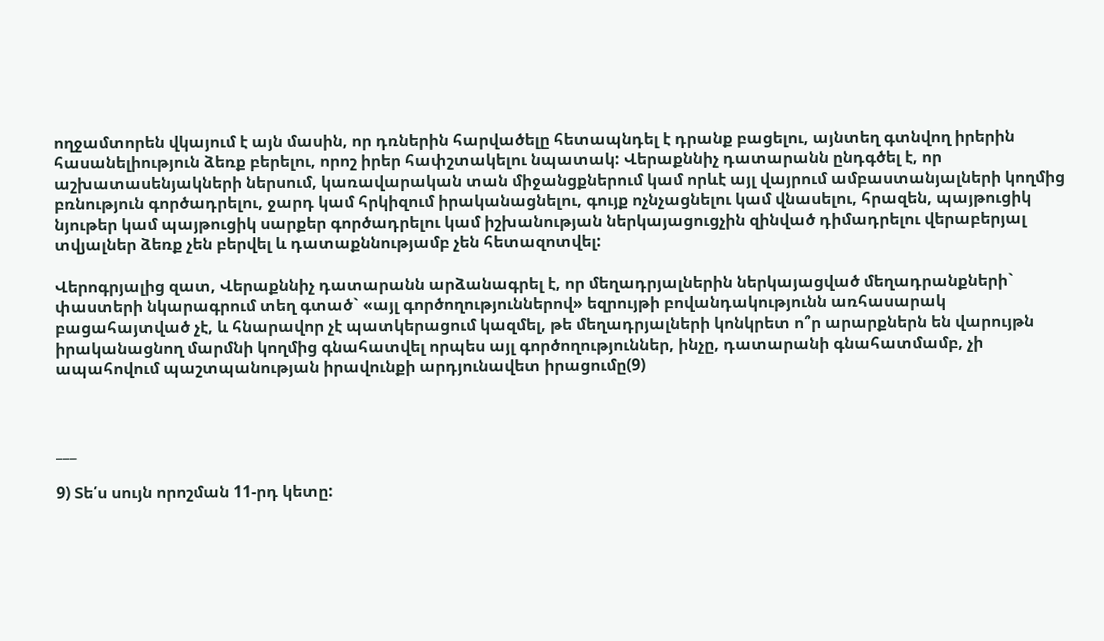ողջամտորեն վկայում է այն մասին, որ դռներին հարվածելը հետապնդել է դրանք բացելու, այնտեղ գտնվող իրերին հասանելիություն ձեռք բերելու, որոշ իրեր հափշտակելու նպատակ: Վերաքննիչ դատարանն ընդգծել է, որ աշխատասենյակների ներսում, կառավարական տան միջանցքներում կամ որևէ այլ վայրում ամբաստանյալների կողմից բռնություն գործադրելու, ջարդ կամ հրկիզում իրականացնելու, գույք ոչնչացնելու կամ վնասելու, հրազեն, պայթուցիկ նյութեր կամ պայթուցիկ սարքեր գործադրելու կամ իշխանության ներկայացուցչին զինված դիմադրելու վերաբերյալ տվյալներ ձեռք չեն բերվել և դատաքննությամբ չեն հետազոտվել:

Վերոգրյալից զատ, Վերաքննիչ դատարանն արձանագրել է, որ մեղադրյալներին ներկայացված մեղադրանքների` փաստերի նկարագրում տեղ գտած` «այլ գործողություններով» եզրույթի բովանդակությունն առհասարակ բացահայտված չէ, և հնարավոր չէ պատկերացում կազմել, թե մեղադրյալների կոնկրետ ո՞ր արարքներն են վարույթն իրականացնող մարմնի կողմից գնահատվել որպես այլ գործողություններ, ինչը, դատարանի գնահատմամբ, չի ապահովում պաշտպանության իրավունքի արդյունավետ իրացումը(9)



___

9) Տե՛ս սույն որոշման 11-րդ կետը: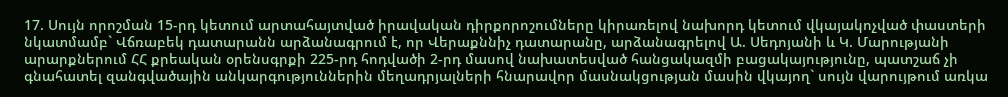17. Սույն որոշման 15-րդ կետում արտահայտված իրավական դիրքորոշումները կիրառելով նախորդ կետում վկայակոչված փաստերի նկատմամբ` Վճռաբեկ դատարանն արձանագրում է, որ Վերաքննիչ դատարանը, արձանագրելով Ա. Սեդոյանի և Կ. Մարությանի արարքներում ՀՀ քրեական օրենսգրքի 225-րդ հոդվածի 2-րդ մասով նախատեսված հանցակազմի բացակայությունը, պատշաճ չի գնահատել զանգվածային անկարգություններին մեղադրյալների հնարավոր մասնակցության մասին վկայող` սույն վարույթում առկա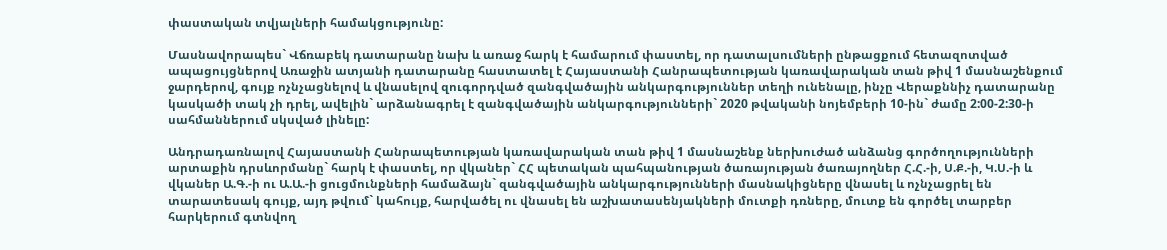փաստական տվյալների համակցությունը:

Մասնավորապես` Վճռաբեկ դատարանը նախ և առաջ հարկ է համարում փաստել, որ դատալսումների ընթացքում հետազոտված ապացույցներով Առաջին ատյանի դատարանը հաստատել է Հայաստանի Հանրապետության կառավարական տան թիվ 1 մասնաշենքում ջարդերով, գույք ոչնչացնելով և վնասելով զուգորդված զանգվածային անկարգություններ տեղի ունենալը, ինչը Վերաքննիչ դատարանը կասկածի տակ չի դրել, ավելին` արձանագրել է զանգվածային անկարգությունների` 2020 թվականի նոյեմբերի 10-ին` ժամը 2:00-2:30-ի սահմաններում սկսված լինելը:

Անդրադառնալով Հայաստանի Հանրապետության կառավարական տան թիվ 1 մասնաշենք ներխուժած անձանց գործողությունների արտաքին դրսևորմանը` հարկ է փաստել, որ վկաներ` ՀՀ պետական պահպանության ծառայության ծառայողներ Հ.Հ.-ի, Ս.Ք.-ի, Կ.Ս.-ի և վկաներ Ա.Գ.-ի ու Ա.Ա.-ի ցուցմունքների համաձայն` զանգվածային անկարգությունների մասնակիցները վնասել և ոչնչացրել են տարատեսակ գույք, այդ թվում` կահույք, հարվածել ու վնասել են աշխատասենյակների մուտքի դռները, մուտք են գործել տարբեր հարկերում գտնվող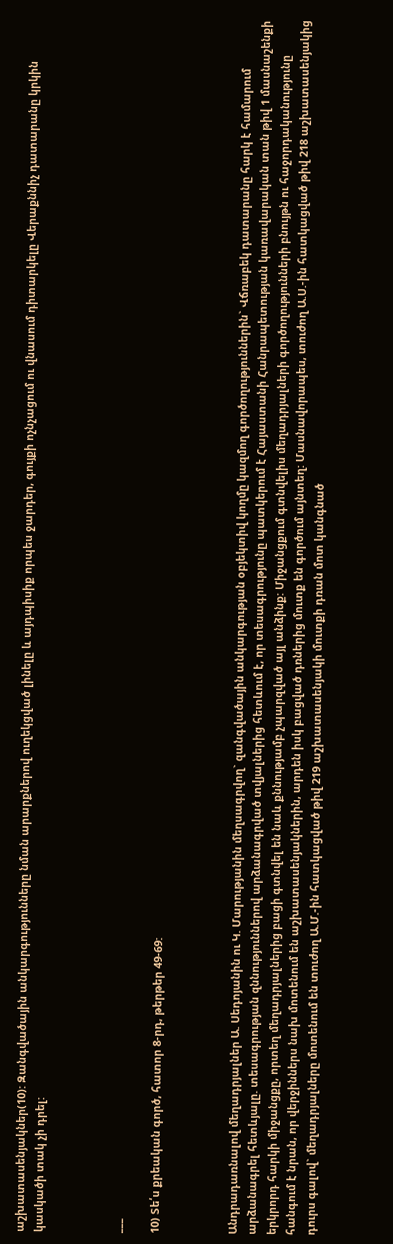աշխատասենյակներ(10): Զանգվածային անկարգությունները նման արարքներով ուղեկցված լինելը և այդպիսիք որպես ջարդեր, գույքի ոչնչացում ու վնասում դիտարկելը Վերաքննիչ դատարանը կրկին կասկածի տակ չի դրել:



___

10) Տե՛ս քրեական գործ, հատոր 8-րդ, թերթեր 49-69:



Անդրադառնալով մեղադրյալներ Ա. Սեդոյանին ու Կ. Մարությանին մեղսագրվող` զանգվածային անկարգության օբյեկտիվ կողմը կազմող գործողություններին` Վճռաբեկ դատարանը հարկ է համարում արձանագրել հետևյալը. տեսագրության զննություններով արձանագրված տվյալներից հետևում է, որ տեսագրությունը պատկերում է Հայաստանի Հանրապետության կառավարական տան թիվ 1 մասնաշենքի երկրորդ հարկի միջանցքը, որտեղ մեղադրյալներից բացի գտնվել են նաև քննությամբ չպարզված այլ անձինք: Միջանցքում գտնվելիս մեղադրյալների գործողությունների բնույթն ու հաջորդականությունը հանգում է նրան, որ վերջիններս նախ մոտենում են աշխատասենյակներին, արդեն իսկ բացված դռներից մուտք են գործում այնտեղ: Մասնավորապես, տուժող Ա.Ս.-ին հատկացված թիվ 218 աշխատասենյակից դուրս գալով` մեղադրյալները մոտենում են տուժող Ա.Մ.-ին հատկացված թիվ 219 աշխատասենյակի մուտքի դռան մոտ կանգնած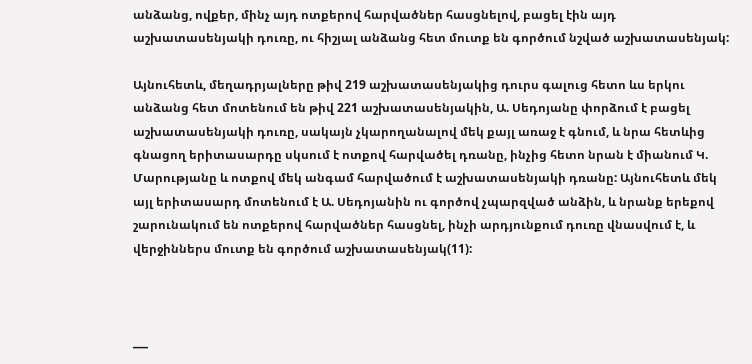անձանց, ովքեր, մինչ այդ ոտքերով հարվածներ հասցնելով, բացել էին այդ աշխատասենյակի դուռը, ու հիշյալ անձանց հետ մուտք են գործում նշված աշխատասենյակ:

Այնուհետև, մեղադրյալները թիվ 219 աշխատասենյակից դուրս գալուց հետո ևս երկու անձանց հետ մոտենում են թիվ 221 աշխատասենյակին, Ա. Սեդոյանը փորձում է բացել աշխատասենյակի դուռը, սակայն չկարողանալով մեկ քայլ առաջ է գնում, և նրա հետևից գնացող երիտասարդը սկսում է ոտքով հարվածել դռանը, ինչից հետո նրան է միանում Կ. Մարությանը և ոտքով մեկ անգամ հարվածում է աշխատասենյակի դռանը: Այնուհետև մեկ այլ երիտասարդ մոտենում է Ա. Սեդոյանին ու գործով չպարզված անձին, և նրանք երեքով շարունակում են ոտքերով հարվածներ հասցնել, ինչի արդյունքում դուռը վնասվում է, և վերջիններս մուտք են գործում աշխատասենյակ(11):



___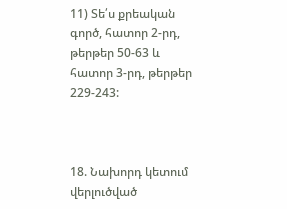11) Տե՛ս քրեական գործ, հատոր 2-րդ, թերթեր 50-63 և հատոր 3-րդ, թերթեր 229-243:



18. Նախորդ կետում վերլուծված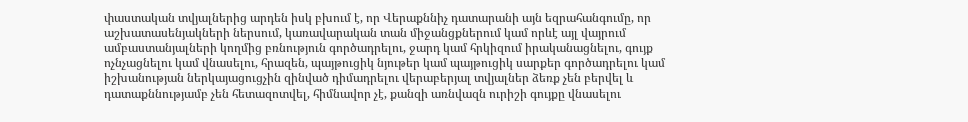փաստական տվյալներից արդեն իսկ բխում է, որ Վերաքննիչ դատարանի այն եզրահանգումը, որ աշխատասենյակների ներսում, կառավարական տան միջանցքներում կամ որևէ այլ վայրում ամբաստանյալների կողմից բռնություն գործադրելու, ջարդ կամ հրկիզում իրականացնելու, գույք ոչնչացնելու կամ վնասելու, հրազեն, պայթուցիկ նյութեր կամ պայթուցիկ սարքեր գործադրելու կամ իշխանության ներկայացուցչին զինված դիմադրելու վերաբերյալ տվյալներ ձեռք չեն բերվել և դատաքննությամբ չեն հետազոտվել, հիմնավոր չէ, քանզի առնվազն ուրիշի գույքը վնասելու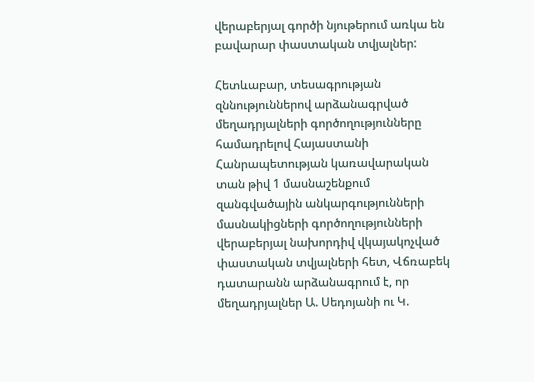վերաբերյալ գործի նյութերում առկա են բավարար փաստական տվյալներ:

Հետևաբար, տեսագրության զննություններով արձանագրված մեղադրյալների գործողությունները համադրելով Հայաստանի Հանրապետության կառավարական տան թիվ 1 մասնաշենքում զանգվածային անկարգությունների մասնակիցների գործողությունների վերաբերյալ նախորդիվ վկայակոչված փաստական տվյալների հետ, Վճռաբեկ դատարանն արձանագրում է, որ մեղադրյալներ Ա. Սեդոյանի ու Կ.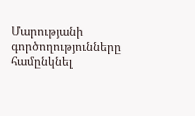Մարությանի գործողությունները համընկնել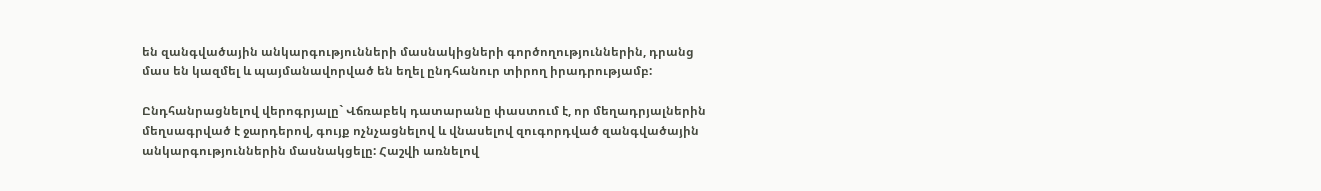են զանգվածային անկարգությունների մասնակիցների գործողություններին, դրանց մաս են կազմել և պայմանավորված են եղել ընդհանուր տիրող իրադրությամբ:

Ընդհանրացնելով վերոգրյալը` Վճռաբեկ դատարանը փաստում է, որ մեղադրյալներին մեղսագրված է ջարդերով, գույք ոչնչացնելով և վնասելով զուգորդված զանգվածային անկարգություններին մասնակցելը: Հաշվի առնելով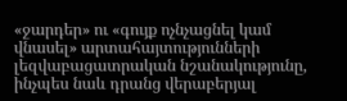«ջարդեր» ու «գույք ոչնչացնել կամ վնասել» արտահայտությունների լեզվաբացատրական նշանակությունը, ինչպես նաև դրանց վերաբերյալ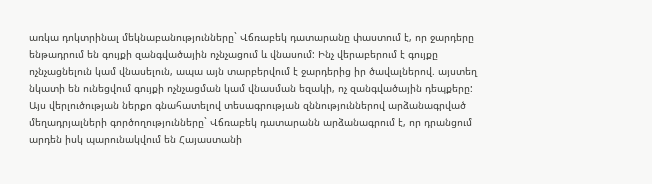առկա դոկտրինալ մեկնաբանությունները` Վճռաբեկ դատարանը փաստում է, որ ջարդերը ենթադրում են գույքի զանգվածային ոչնչացում և վնասում: Ինչ վերաբերում է գույքը ոչնչացնելուն կամ վնասելուն, ապա այն տարբերվում է ջարդերից իր ծավալներով. այստեղ նկատի են ունեցվում գույքի ոչնչացման կամ վնասման եզակի, ոչ զանգվածային դեպքերը: Այս վերլուծության ներքո գնահատելով տեսագրության զննություններով արձանագրված մեղադրյալների գործողությունները` Վճռաբեկ դատարանն արձանագրում է, որ դրանցում արդեն իսկ պարունակվում են Հայաստանի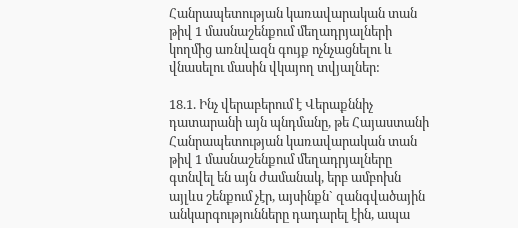Հանրապետության կառավարական տան թիվ 1 մասնաշենքում մեղադրյալների կողմից առնվազն գույք ոչնչացնելու և վնասելու մասին վկայող տվյալներ:

18.1. Ինչ վերաբերում է Վերաքննիչ դատարանի այն պնդմանը, թե Հայաստանի Հանրապետության կառավարական տան թիվ 1 մասնաշենքում մեղադրյալները գտնվել են այն ժամանակ, երբ ամբոխն այլևս շենքում չէր, այսինքն` զանգվածային անկարգությունները դադարել էին, ապա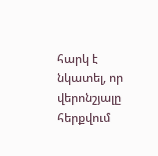հարկ է նկատել, որ վերոնշյալը հերքվում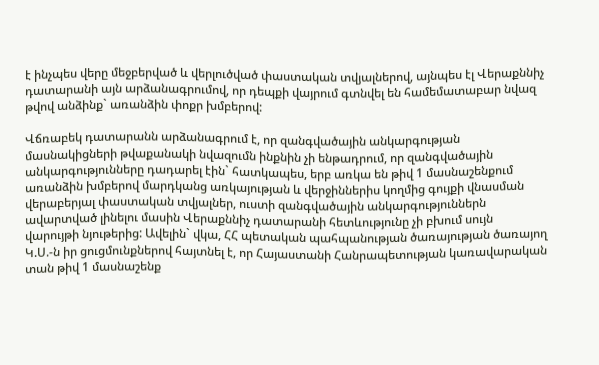է ինչպես վերը մեջբերված և վերլուծված փաստական տվյալներով, այնպես էլ Վերաքննիչ դատարանի այն արձանագրումով, որ դեպքի վայրում գտնվել են համեմատաբար նվազ թվով անձինք` առանձին փոքր խմբերով:

Վճռաբեկ դատարանն արձանագրում է, որ զանգվածային անկարգության մասնակիցների թվաքանակի նվազումն ինքնին չի ենթադրում, որ զանգվածային անկարգությունները դադարել էին` հատկապես, երբ առկա են թիվ 1 մասնաշենքում առանձին խմբերով մարդկանց առկայության և վերջիններիս կողմից գույքի վնասման վերաբերյալ փաստական տվյալներ, ուստի զանգվածային անկարգություններն ավարտված լինելու մասին Վերաքննիչ դատարանի հետևությունը չի բխում սույն վարույթի նյութերից: Ավելին` վկա, ՀՀ պետական պահպանության ծառայության ծառայող Կ.Ս.-ն իր ցուցմունքներով հայտնել է, որ Հայաստանի Հանրապետության կառավարական տան թիվ 1 մասնաշենք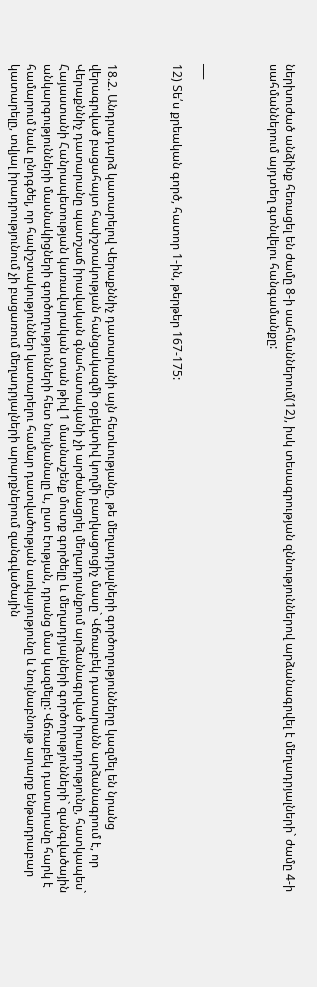ներխուժած անձինք հեռացել են ժամը 8-ի սահմաններում(12), իսկ տեսագրության զննություններով արձանագրվել է մեղադրյալների` ժամը 4-ի սահմաններում այդտեղ գտնվելու հանգամանքը:



___

12) Տե՛ս քրեական գործ, հատոր 1-ին, թերթեր 167-175:



18.2. Անդրադարձ կատարելով Վերաքննիչ դատարանի այն հետևությանը, թե մեղադրյալների գործողությունները կազմել են նրանց վերագրված բացահայտ հափշտակության հանցակազմի օբյեկտիվ կողմի բաղկացուցիչ մասը` Վճռաբեկ դատարանն արձանագրում է, որ Վերաքննիչ դատարանը պատշաճ իրավական գնահատականի չի արժանացրել մեղադրանքում արձանագրված իրադրությունը, հատկապես` Հայաստանի Հանրապետության կառավարական տան թիվ 1 մասնաշենք մուտք գործելը և մեղադրյալների գործողությունների` զանգվածային անկարգությունների մասնակիցների գործողությունների հետ նույնանալը և, ըստ էության, դրանց մաս կազմելը: Վճռաբեկ դատարանը հարկ է համարում նաև ընդգծել, որ հափշտակություններ կատարելու համար դատվածության առկայությունը և նույնաբնույթ արարք ենթադրաբար կատարելը, տվյալ իրադրությունում չի բացառում մեղադրյալների արարքներում զանգվածային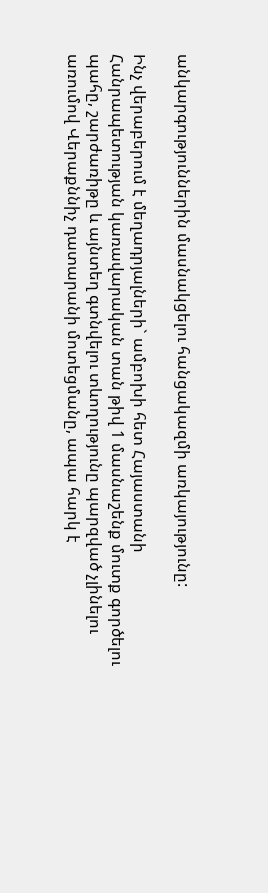անկարգություններին մասնակցելու հանցակազմի առկայությունը:

Ինչ վերաբերում է մեղադրյալների` ամբոխի հետ Հայաստանի Հանրապետության կառավարական տան թիվ 1 մասնաշենք մուտք գործելու պահը, շարժառիթը և այնտեղ գտնվելու տևողությունը պարզված չլինելու առումով Վերաքննիչ դատարանի մոտեցմանը, ապա հարկ է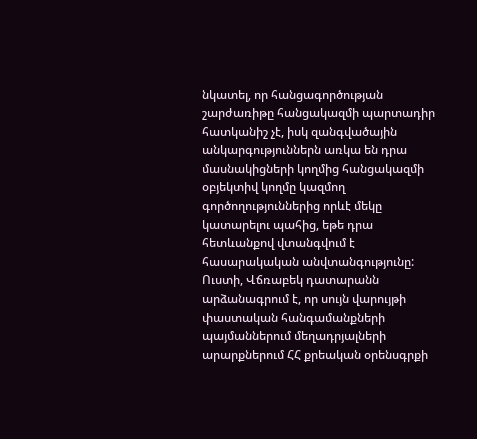նկատել, որ հանցագործության շարժառիթը հանցակազմի պարտադիր հատկանիշ չէ, իսկ զանգվածային անկարգություններն առկա են դրա մասնակիցների կողմից հանցակազմի օբյեկտիվ կողմը կազմող գործողություններից որևէ մեկը կատարելու պահից, եթե դրա հետևանքով վտանգվում է հասարակական անվտանգությունը: Ուստի, Վճռաբեկ դատարանն արձանագրում է, որ սույն վարույթի փաստական հանգամանքների պայմաններում մեղադրյալների արարքներում ՀՀ քրեական օրենսգրքի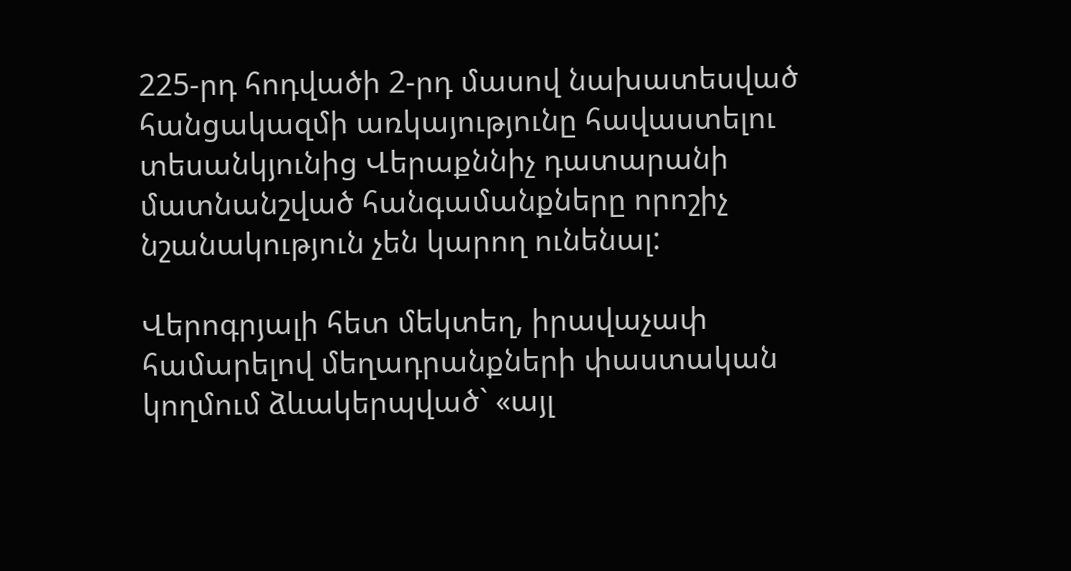225-րդ հոդվածի 2-րդ մասով նախատեսված հանցակազմի առկայությունը հավաստելու տեսանկյունից Վերաքննիչ դատարանի մատնանշված հանգամանքները որոշիչ նշանակություն չեն կարող ունենալ:

Վերոգրյալի հետ մեկտեղ, իրավաչափ համարելով մեղադրանքների փաստական կողմում ձևակերպված` «այլ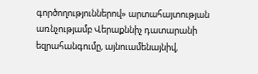գործողություններով» արտահայտության առնչությամբ Վերաքննիչ դատարանի եզրահանգումը, այնուամենայնիվ,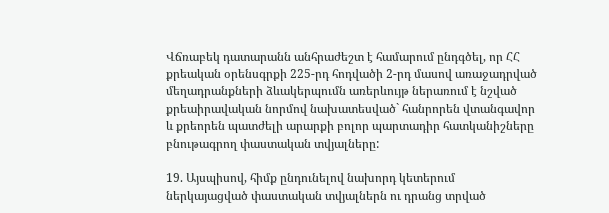Վճռաբեկ դատարանն անհրաժեշտ է համարում ընդգծել, որ ՀՀ քրեական օրենսգրքի 225-րդ հոդվածի 2-րդ մասով առաջադրված մեղադրանքների ձևակերպումն առերևույթ ներառում է նշված քրեաիրավական նորմով նախատեսված` հանրորեն վտանգավոր և քրեորեն պատժելի արարքի բոլոր պարտադիր հատկանիշները բնութագրող փաստական տվյալները:

19. Այսպիսով, հիմք ընդունելով նախորդ կետերում ներկայացված փաստական տվյալներն ու դրանց տրված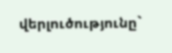վերլուծությունը`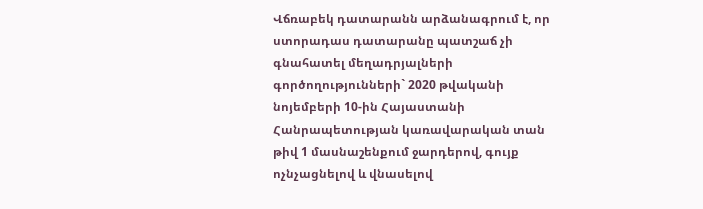Վճռաբեկ դատարանն արձանագրում է, որ ստորադաս դատարանը պատշաճ չի գնահատել մեղադրյալների գործողությունների` 2020 թվականի նոյեմբերի 10-ին Հայաստանի Հանրապետության կառավարական տան թիվ 1 մասնաշենքում ջարդերով, գույք ոչնչացնելով և վնասելով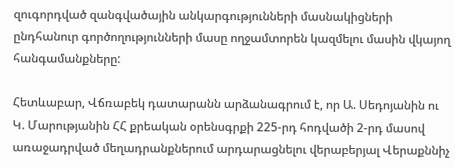զուգորդված զանգվածային անկարգությունների մասնակիցների ընդհանուր գործողությունների մասը ողջամտորեն կազմելու մասին վկայող հանգամանքները:

Հետևաբար, Վճռաբեկ դատարանն արձանագրում է, որ Ա. Սեդոյանին ու Կ. Մարությանին ՀՀ քրեական օրենսգրքի 225-րդ հոդվածի 2-րդ մասով առաջադրված մեղադրանքներում արդարացնելու վերաբերյալ Վերաքննիչ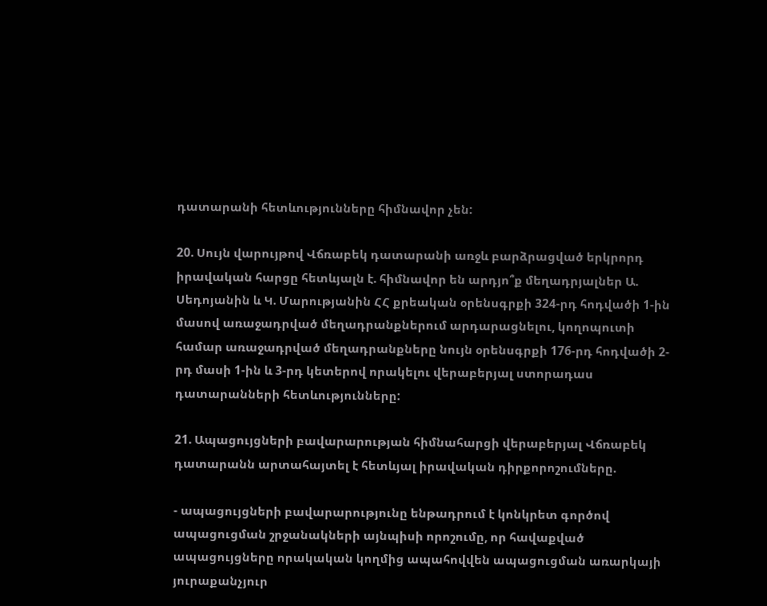դատարանի հետևությունները հիմնավոր չեն:

20. Սույն վարույթով Վճռաբեկ դատարանի առջև բարձրացված երկրորդ իրավական հարցը հետևյալն է. հիմնավոր են արդյո՞ք մեղադրյալներ Ա. Սեդոյանին և Կ. Մարությանին ՀՀ քրեական օրենսգրքի 324-րդ հոդվածի 1-ին մասով առաջադրված մեղադրանքներում արդարացնելու, կողոպուտի համար առաջադրված մեղադրանքները նույն օրենսգրքի 176-րդ հոդվածի 2-րդ մասի 1-ին և 3-րդ կետերով որակելու վերաբերյալ ստորադաս դատարանների հետևությունները:

21. Ապացույցների բավարարության հիմնահարցի վերաբերյալ Վճռաբեկ դատարանն արտահայտել է հետևյալ իրավական դիրքորոշումները.

- ապացույցների բավարարությունը ենթադրում է կոնկրետ գործով ապացուցման շրջանակների այնպիսի որոշումը, որ հավաքված ապացույցները որակական կողմից ապահովվեն ապացուցման առարկայի յուրաքանչյուր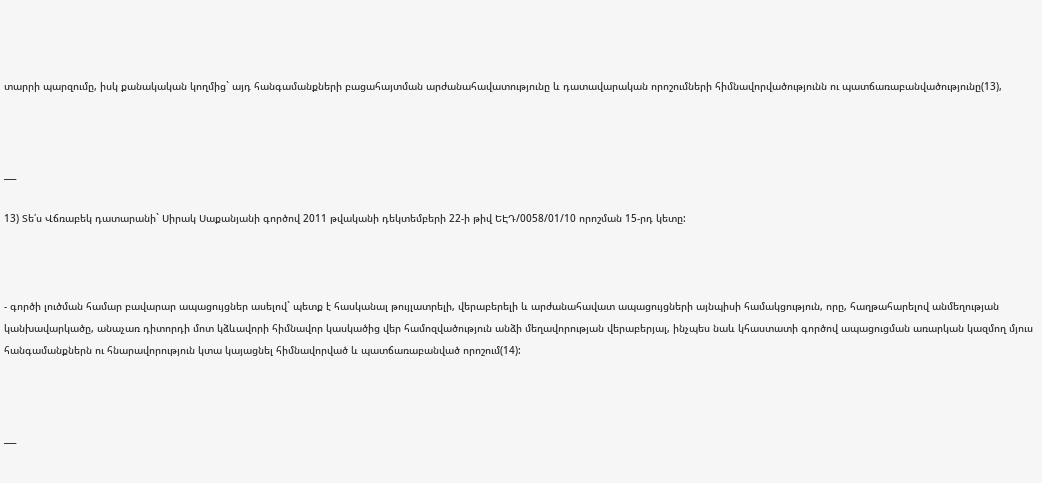տարրի պարզումը, իսկ քանակական կողմից` այդ հանգամանքների բացահայտման արժանահավատությունը և դատավարական որոշումների հիմնավորվածությունն ու պատճառաբանվածությունը(13),



___

13) Տե՛ս Վճռաբեկ դատարանի` Սիրակ Սաքանյանի գործով 2011 թվականի դեկտեմբերի 22-ի թիվ ԵԷԴ/0058/01/10 որոշման 15-րդ կետը:



- գործի լուծման համար բավարար ապացույցներ ասելով` պետք է հասկանալ թույլատրելի, վերաբերելի և արժանահավատ ապացույցների այնպիսի համակցություն, որը, հաղթահարելով անմեղության կանխավարկածը, անաչառ դիտորդի մոտ կձևավորի հիմնավոր կասկածից վեր համոզվածություն անձի մեղավորության վերաբերյալ, ինչպես նաև կհաստատի գործով ապացուցման առարկան կազմող մյուս հանգամանքներն ու հնարավորություն կտա կայացնել հիմնավորված և պատճառաբանված որոշում(14):



___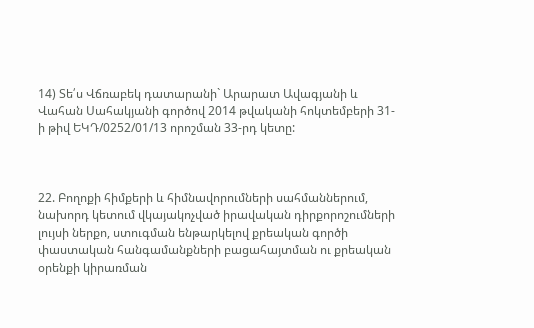14) Տե՛ս Վճռաբեկ դատարանի` Արարատ Ավագյանի և Վահան Սահակյանի գործով 2014 թվականի հոկտեմբերի 31-ի թիվ ԵԿԴ/0252/01/13 որոշման 33-րդ կետը:



22. Բողոքի հիմքերի և հիմնավորումների սահմաններում, նախորդ կետում վկայակոչված իրավական դիրքորոշումների լույսի ներքո, ստուգման ենթարկելով քրեական գործի փաստական հանգամանքների բացահայտման ու քրեական օրենքի կիրառման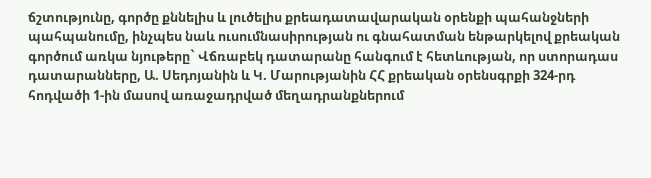ճշտությունը, գործը քննելիս և լուծելիս քրեադատավարական օրենքի պահանջների պահպանումը, ինչպես նաև ուսումնասիրության ու գնահատման ենթարկելով քրեական գործում առկա նյութերը` Վճռաբեկ դատարանը հանգում է հետևության, որ ստորադաս դատարանները, Ա. Սեդոյանին և Կ. Մարությանին ՀՀ քրեական օրենսգրքի 324-րդ հոդվածի 1-ին մասով առաջադրված մեղադրանքներում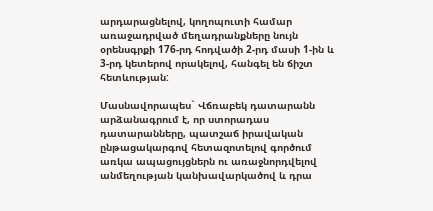արդարացնելով, կողոպուտի համար առաջադրված մեղադրանքները նույն օրենսգրքի 176-րդ հոդվածի 2-րդ մասի 1-ին և 3-րդ կետերով որակելով, հանգել են ճիշտ հետևության:

Մասնավորապես` Վճռաբեկ դատարանն արձանագրում է, որ ստորադաս դատարանները, պատշաճ իրավական ընթացակարգով հետազոտելով գործում առկա ապացույցներն ու առաջնորդվելով անմեղության կանխավարկածով և դրա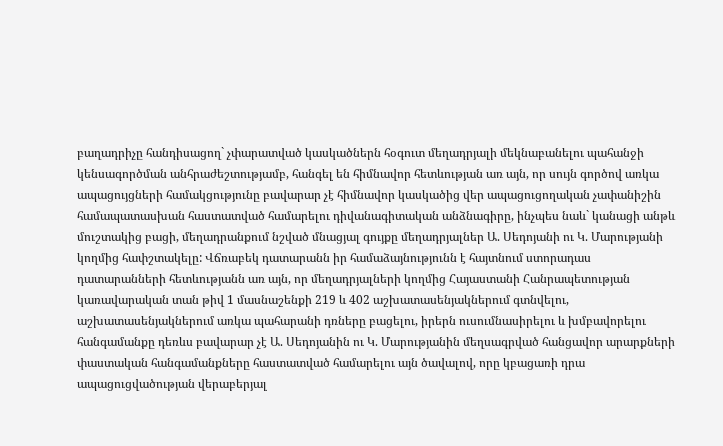բաղադրիչը հանդիսացող` չփարատված կասկածներն հօգուտ մեղադրյալի մեկնաբանելու պահանջի կենսագործման անհրաժեշտությամբ, հանգել են հիմնավոր հետևության առ այն, որ սույն գործով առկա ապացույցների համակցությունը բավարար չէ հիմնավոր կասկածից վեր ապացուցողական չափանիշին համապատասխան հաստատված համարելու դիվանագիտական անձնագիրը, ինչպես նաև` կանացի անթև մուշտակից բացի, մեղադրանքում նշված մնացյալ գույքը մեղադրյալներ Ա. Սեդոյանի ու Կ. Մարությանի կողմից հափշտակելը: Վճռաբեկ դատարանն իր համաձայնությունն է հայտնում ստորադաս դատարանների հետևությանն առ այն, որ մեղադրյալների կողմից Հայաստանի Հանրապետության կառավարական տան թիվ 1 մասնաշենքի 219 և 402 աշխատասենյակներում գտնվելու, աշխատասենյակներում առկա պահարանի դռները բացելու, իրերն ուսումնասիրելու և խմբավորելու հանգամանքը դեռևս բավարար չէ Ա. Սեդոյանին ու Կ. Մարությանին մեղսագրված հանցավոր արարքների փաստական հանգամանքները հաստատված համարելու այն ծավալով, որը կբացառի դրա ապացուցվածության վերաբերյալ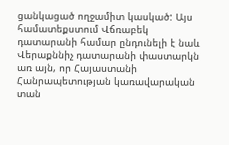ցանկացած ողջամիտ կասկած: Այս համատեքստում Վճռաբեկ դատարանի համար ընդունելի է նաև Վերաքննիչ դատարանի փաստարկն առ այն, որ Հայաստանի Հանրապետության կառավարական տան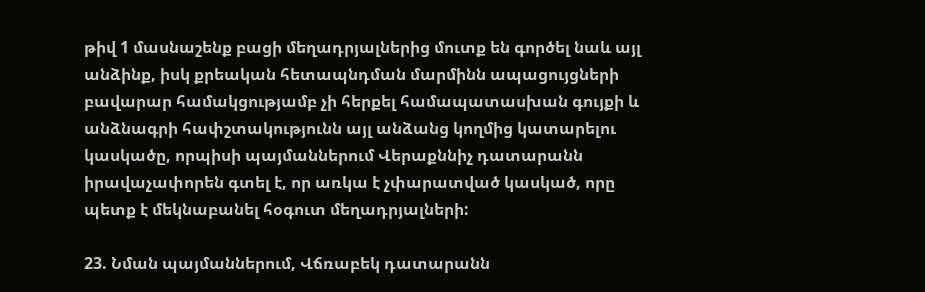թիվ 1 մասնաշենք բացի մեղադրյալներից մուտք են գործել նաև այլ անձինք, իսկ քրեական հետապնդման մարմինն ապացույցների բավարար համակցությամբ չի հերքել համապատասխան գույքի և անձնագրի հափշտակությունն այլ անձանց կողմից կատարելու կասկածը, որպիսի պայմաններում Վերաքննիչ դատարանն իրավաչափորեն գտել է, որ առկա է չփարատված կասկած, որը պետք է մեկնաբանել հօգուտ մեղադրյալների:

23. Նման պայմաններում, Վճռաբեկ դատարանն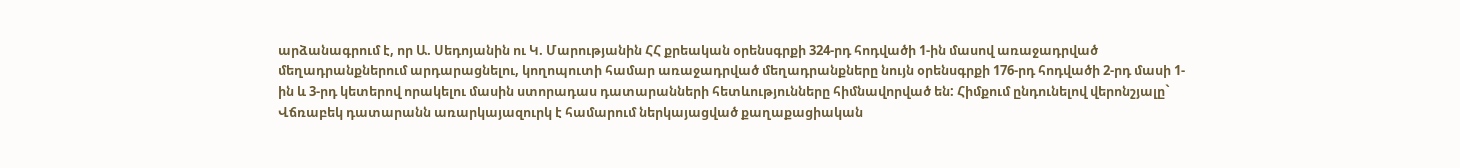արձանագրում է, որ Ա. Սեդոյանին ու Կ. Մարությանին ՀՀ քրեական օրենսգրքի 324-րդ հոդվածի 1-ին մասով առաջադրված մեղադրանքներում արդարացնելու, կողոպուտի համար առաջադրված մեղադրանքները նույն օրենսգրքի 176-րդ հոդվածի 2-րդ մասի 1-ին և 3-րդ կետերով որակելու մասին ստորադաս դատարանների հետևությունները հիմնավորված են: Հիմքում ընդունելով վերոնշյալը` Վճռաբեկ դատարանն առարկայազուրկ է համարում ներկայացված քաղաքացիական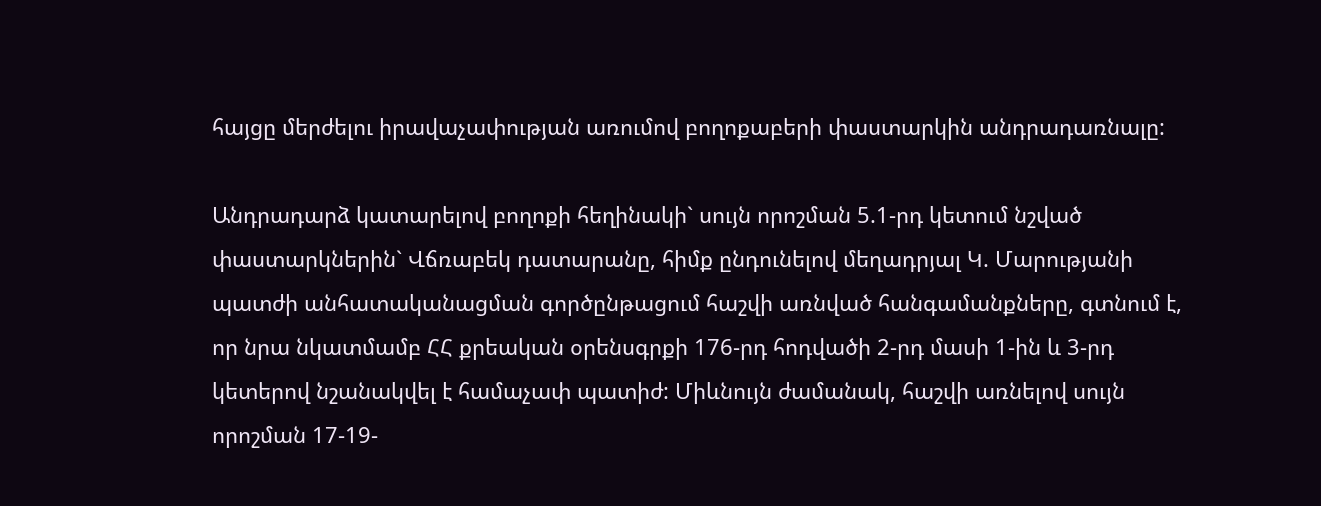հայցը մերժելու իրավաչափության առումով բողոքաբերի փաստարկին անդրադառնալը:

Անդրադարձ կատարելով բողոքի հեղինակի` սույն որոշման 5.1-րդ կետում նշված փաստարկներին` Վճռաբեկ դատարանը, հիմք ընդունելով մեղադրյալ Կ. Մարությանի պատժի անհատականացման գործընթացում հաշվի առնված հանգամանքները, գտնում է, որ նրա նկատմամբ ՀՀ քրեական օրենսգրքի 176-րդ հոդվածի 2-րդ մասի 1-ին և 3-րդ կետերով նշանակվել է համաչափ պատիժ: Միևնույն ժամանակ, հաշվի առնելով սույն որոշման 17-19-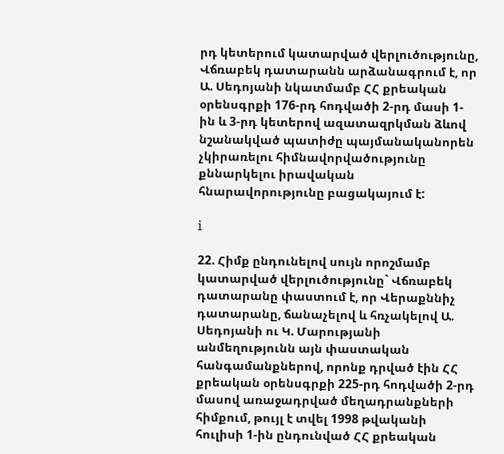րդ կետերում կատարված վերլուծությունը, Վճռաբեկ դատարանն արձանագրում է, որ Ա. Սեդոյանի նկատմամբ ՀՀ քրեական օրենսգրքի 176-րդ հոդվածի 2-րդ մասի 1-ին և 3-րդ կետերով ազատազրկման ձևով նշանակված պատիժը պայմանականորեն չկիրառելու հիմնավորվածությունը քննարկելու իրավական հնարավորությունը բացակայում է:

i

22. Հիմք ընդունելով սույն որոշմամբ կատարված վերլուծությունը` Վճռաբեկ դատարանը փաստում է, որ Վերաքննիչ դատարանը, ճանաչելով և հռչակելով Ա. Սեդոյանի ու Կ. Մարությանի անմեղությունն այն փաստական հանգամանքներով, որոնք դրված էին ՀՀ քրեական օրենսգրքի 225-րդ հոդվածի 2-րդ մասով առաջադրված մեղադրանքների հիմքում, թույլ է տվել 1998 թվականի հուլիսի 1-ին ընդունված ՀՀ քրեական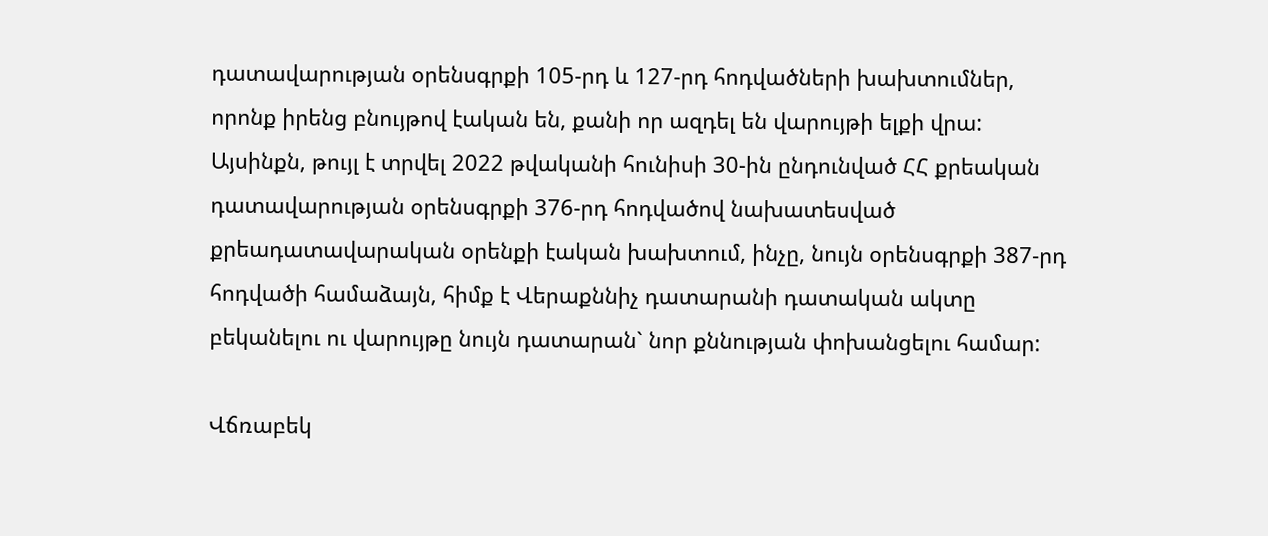դատավարության օրենսգրքի 105-րդ և 127-րդ հոդվածների խախտումներ, որոնք իրենց բնույթով էական են, քանի որ ազդել են վարույթի ելքի վրա: Այսինքն, թույլ է տրվել 2022 թվականի հունիսի 30-ին ընդունված ՀՀ քրեական դատավարության օրենսգրքի 376-րդ հոդվածով նախատեսված քրեադատավարական օրենքի էական խախտում, ինչը, նույն օրենսգրքի 387-րդ հոդվածի համաձայն, հիմք է Վերաքննիչ դատարանի դատական ակտը բեկանելու ու վարույթը նույն դատարան` նոր քննության փոխանցելու համար:

Վճռաբեկ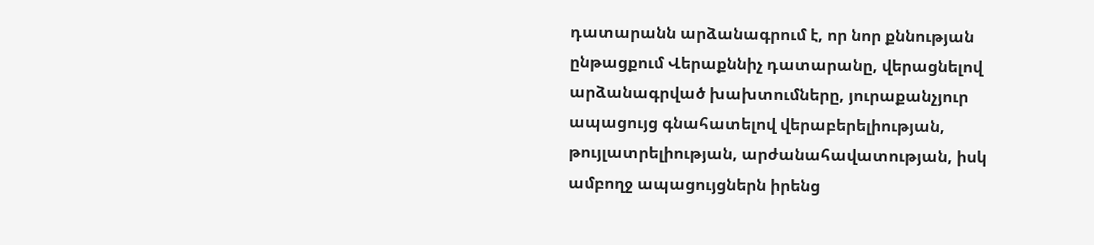դատարանն արձանագրում է, որ նոր քննության ընթացքում Վերաքննիչ դատարանը, վերացնելով արձանագրված խախտումները, յուրաքանչյուր ապացույց գնահատելով վերաբերելիության, թույլատրելիության, արժանահավատության, իսկ ամբողջ ապացույցներն իրենց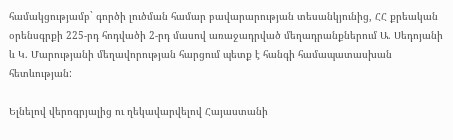համակցությամբ` գործի լուծման համար բավարարության տեսանկյունից, ՀՀ քրեական օրենսգրքի 225-րդ հոդվածի 2-րդ մասով առաջադրված մեղադրանքներում Ա. Սեդոյանի և Կ. Մարությանի մեղավորության հարցում պետք է հանգի համապատասխան հետևության:

Ելնելով վերոգրյալից ու ղեկավարվելով Հայաստանի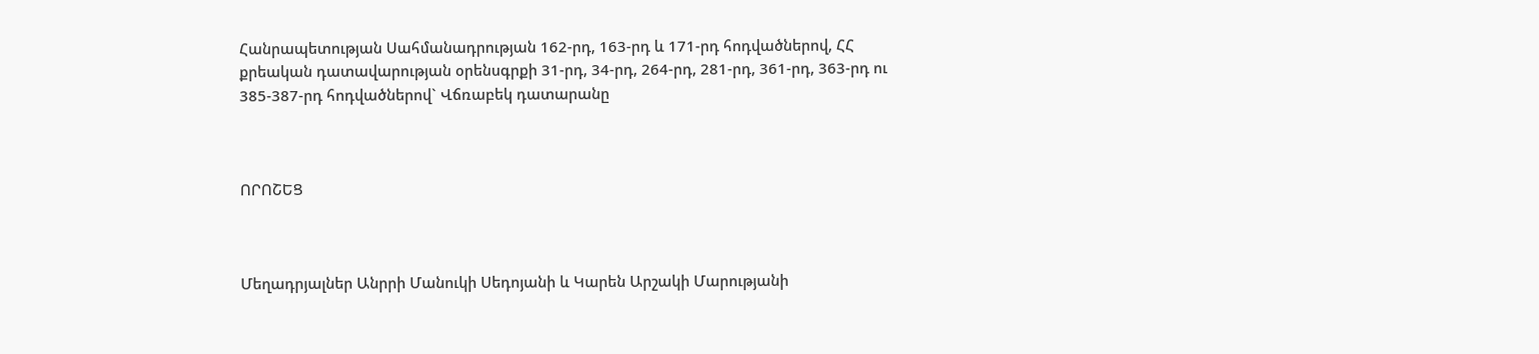Հանրապետության Սահմանադրության 162-րդ, 163-րդ և 171-րդ հոդվածներով, ՀՀ քրեական դատավարության օրենսգրքի 31-րդ, 34-րդ, 264-րդ, 281-րդ, 361-րդ, 363-րդ ու 385-387-րդ հոդվածներով` Վճռաբեկ դատարանը



ՈՐՈՇԵՑ



Մեղադրյալներ Անրրի Մանուկի Սեդոյանի և Կարեն Արշակի Մարությանի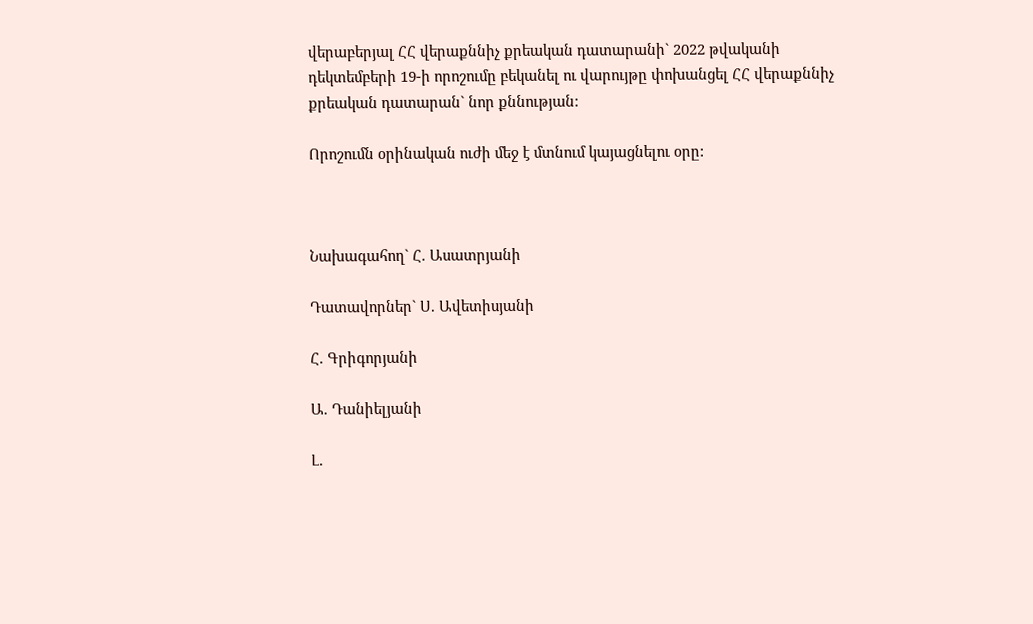վերաբերյալ ՀՀ վերաքննիչ քրեական դատարանի` 2022 թվականի դեկտեմբերի 19-ի որոշումը բեկանել ու վարույթը փոխանցել ՀՀ վերաքննիչ քրեական դատարան` նոր քննության:

Որոշումն օրինական ուժի մեջ է մտնում կայացնելու օրը:



Նախագահող` Հ. Ասատրյանի

Դատավորներ` Ս. Ավետիսյանի

Հ. Գրիգորյանի

Ա. Դանիելյանի

Լ.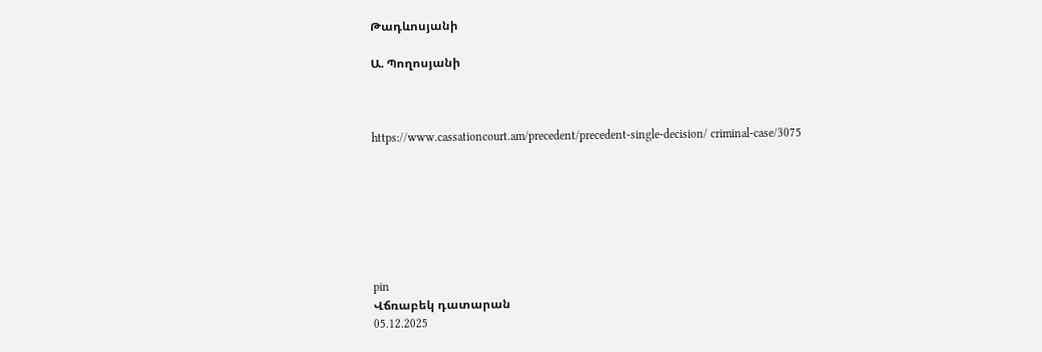Թադևոսյանի

Ա. Պողոսյանի



https://www.cassationcourt.am/precedent/precedent-single-decision/ criminal-case/3075







pin
Վճռաբեկ դատարան
05.12.2025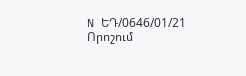N ԵԴ/0646/01/21
Որոշում